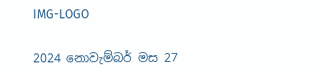IMG-LOGO

2024 නොවැම්බර් මස 27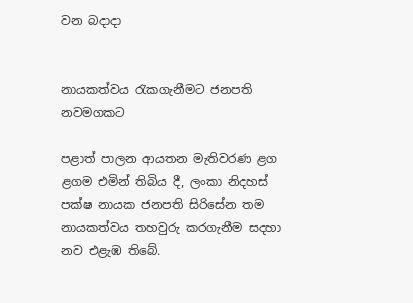වන බදාදා


නායකත්වය රැකගැනීමට ජනපති නවමගකට

පළාත් පාලන ආයතන මැතිවරණ ළග ළගම එමින් තිබිය දී, ලංකා නිදහස් පක්ෂ නායක ජනපති සිරිසේන තම නායකත්වය තහවුරු කරගැනීම සදහා නව එළැඹ තිබේ.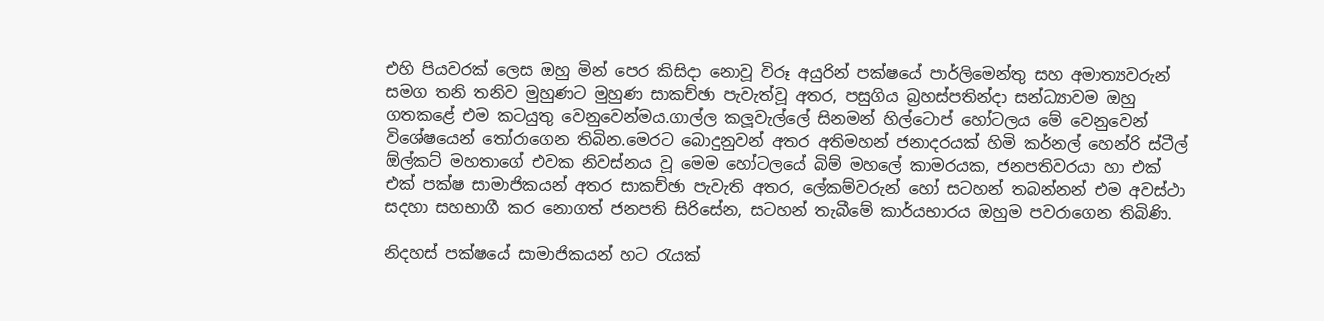එහි පියවරක් ලෙස ඔහු මින් පෙර කිසිදා නොවූ විරූ අයුරින් පක්ෂයේ පාර්ලිමෙන්තු සහ අමාත්‍යවරුන් සමග තනි තනිව මුහුණට මුහුණ සාකච්ඡා පැවැත්වූ අතර, පසුගිය බ්‍රහස්පතින්දා සන්ධ්‍යාවම ඔහු ගතකළේ එම කටයුතු වෙනුවෙන්මය.ගාල්ල කලූවැල්ලේ සිනමන් හිල්ටොප් හෝටලය මේ වෙනුවෙන් විශේෂයෙන් තෝරාගෙන තිබින.මෙරට බොදුනුවන් අතර අතිමහන් ජනාදරයක් හිමි කර්නල් හෙන්රි ස්ටීල්  ඕල්කට් මහතාගේ එවක නිවස්නය වූ මෙම හෝටලයේ බිම් මහලේ කාමරයක, ජනපතිවරයා හා එක් එක් පක්ෂ සාමාජිකයන් අතර සාකච්ඡා පැවැති අතර, ලේකම්වරුන් හෝ සටහන් තබන්නන් එම අවස්ථා සදහා සහභාගී කර නොගත් ජනපති සිරිසේන, සටහන් තැබීමේ කාර්යභාරය ඔහුම පවරාගෙන තිබිණි.

නිදහස් පක්ෂයේ සාමාජිකයන් හට රැයක්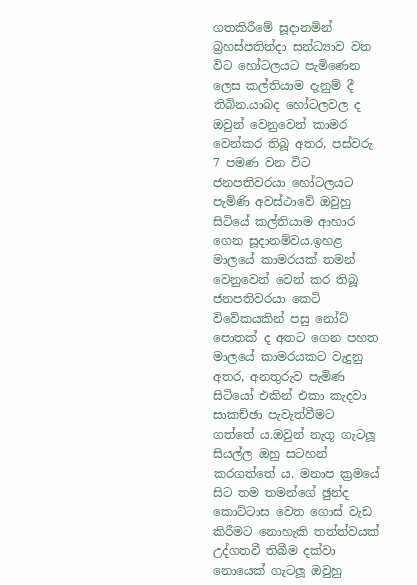ගතකිරීමේ සූදානමින් බ්‍රහස්පතින්දා සන්ධ්‍යාව වන විට හෝටලයට පැමිණෙන ලෙස කල්තියාම දැනුම් දී තිබින.යාබද හෝටලවල ද ඔවුන් වෙනුවෙන් කාමර වෙන්කර තිබූ අතර, පස්වරු 7 පමණ වන විට ජනපතිවරයා හෝටලයට පැමිණි අවස්ථාවේ ඔවුහු සිටියේ කල්තියාම ආහාර ගෙන සූදානම්වය.ඉහළ මාලයේ කාමරයක් තමන් වෙනුවෙන් වෙන් කර තිබූ ජනපතිවරයා කෙටි විවේකයකින් පසු නෝට් පොතක් ද අතට ගෙන පහත මාලයේ කාමරයකට වැදුනු අතර, අනතුරුව පැමිණ සිටියෝ එකින් එකා කැදවා සාකච්ඡා පැවැත්වීමට ගත්තේ ය.ඔවුන් නැගූ ගැටලූ සියල්ල ඔහු සටහන් කරගත්තේ ය. මනාප ක්‍රමයේ සිට තම තමන්ගේ ඡුන්ද කොට්ටාස වෙත ගොස් වැඩ කිරීමට නොහැකි තත්ත්වයක් උද්ගතවී තිබීම දක්වා නොයෙක් ගැටලූ ඔවුහු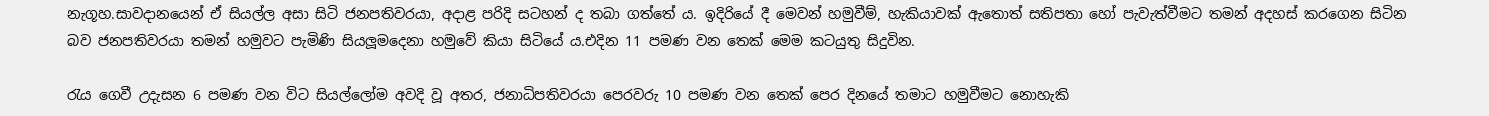නැගූහ.සාවදානයෙන් ඒ සියල්ල අසා සිටි ජනපතිවරයා, අදාළ පරිදි සටහන් ද තබා ගත්තේ ය. ඉදිරියේ දී මෙවන් හමුවීම්, හැකියාවක් ඇතොත් සතිපතා හෝ පැවැත්වීමට තමන් අදහස් කරගෙන සිටින බව ජනපතිවරයා තමන් හමුවට පැමිණි සියලූමදෙනා හමුවේ කියා සිටියේ ය.එදින 11 පමණ වන තෙක් මෙම කටයුතු සිදුවින.

රැය ගෙවී උදැසන 6 පමණ වන විට සියල්ලෝම අවදි වූ අතර, ජනාධිපතිවරයා පෙරවරු 10 පමණ වන තෙක් පෙර දිනයේ තමාට හමුවීමට නොහැකි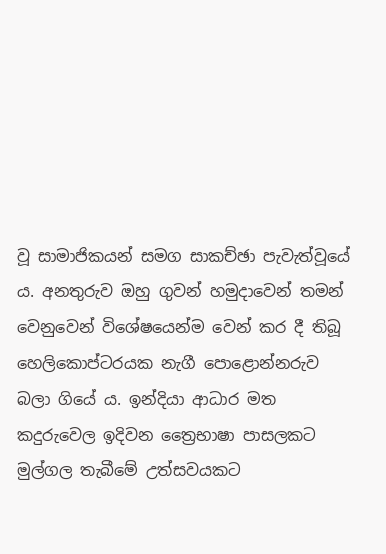වූ සාමාජිකයන් සමග සාකච්ඡා පැවැත්වූයේ ය. අනතුරුව ඔහු ගුවන් හමුදාවෙන් තමන් වෙනුවෙන් විශේෂයෙන්ම වෙන් කර දී තිබූ හෙලිකොප්ටරයක නැගී පොළොන්නරුව බලා ගියේ ය. ඉන්දියා ආධාර මත කදුරුවෙල ඉදිවන ත්‍රෛභාෂා පාසලකට මුල්ගල තැබීමේ උත්සවයකට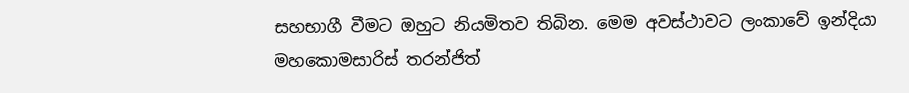සහභාගී වීමට ඔහුට නියමිතව තිබින. මෙම අවස්ථාවට ලංකාවේ ඉන්දියා මහකොමසාරිස් තරන්ජිත්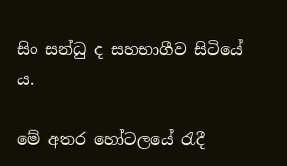සිං සන්ධු ද සහභාගීව සිටියේ ය.

මේ අතර හෝටලයේ රැදී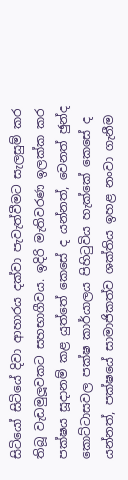සිටියෝ සිටියේ දිවා ආහාරය දක්වා පැවැත්වීමට සැලසුම් කර තිබූ වැඩමුලූවකට සහභාගීවය. ඉදිරි මැතිවරණ ඉලක්ක කර පක්ෂය සූදානම් කළ යුත්තේ කෙසේ ද යන්නත්, වෙනත් ඡුන්ද කොට්ටාසවල පක්ෂ කාර්යාලය පිහිටුවිය හැක්කේ කෙසේ ද යන්නත්, පක්ෂයේ සාමාජිකත්ව ශක්තිය ඉහළ නංවා ගැනීම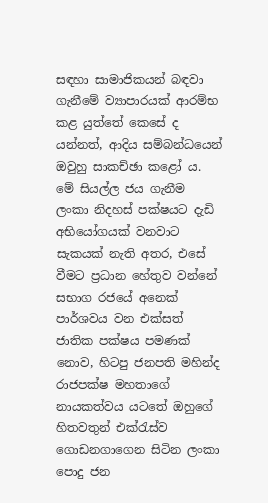සඳහා සාමාජිකයන් බඳවා ගැනීමේ ව්‍යාපාරයක් ආරම්භ කළ යුත්තේ කෙසේ ද යන්නත්, ආදිය සම්බන්ධයෙන් ඔවුහු සාකච්ඡා කළෝ ය. මේ සියල්ල ජය ගැනීම ලංකා නිදහස් පක්ෂයට දැඩි අභියෝගයක් වනවාට සැකයක් නැති අතර, එසේ වීමට ප්‍රධාන හේතුව වන්නේ සභාග රජයේ අනෙක් පාර්ශවය වන එක්සත් ජාතික පක්ෂය පමණක් නොව, හිටපු ජනපති මහින්ද රාජපක්ෂ මහතාගේ නායකත්වය යටතේ ඔහුගේ හිතවතුන් එක්රැස්ව ගොඩනගාගෙන සිටින ලංකා පොදු ජන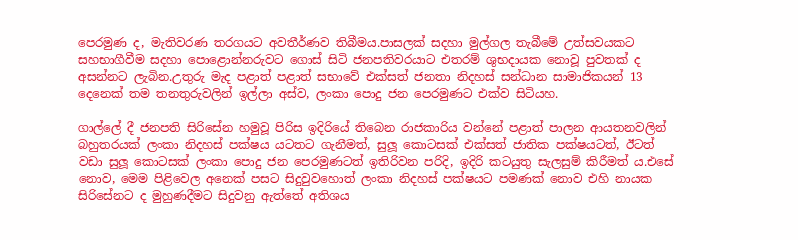පෙරමුණ ද, මැතිවරණ තරගයට අවතීර්ණව තිබීමය.පාසලක් සදහා මුල්ගල තැබීමේ උත්සවයකට සහභාගීවීම සදහා පොළොන්නරුවට ගොස් සිටි ජනපතිවරයාට එතරම් ශුභදායක නොවූ පුවතක් ද අසන්නට ලැබින.උතුරු මැද පළාත් පළාත් සභාවේ එක්සත් ජනතා නිදහස් සන්ධාන සාමාජිකයන් 13 දෙනෙක් තම තනතුරුවලින් ඉල්ලා අස්ව, ලංකා පොදු ජන පෙරමුණට එක්ව සිටියහ.

ගාල්ලේ දී ජනපති සිරිසේන හමුවූ පිරිස ඉදිරියේ තිබෙන රාජකාරිය වන්නේ පළාත් පාලන ආයතනවලින් බහුතරයක් ලංකා නිදහස් පක්ෂය යටතට ගැනීමත්, සුලූ කොටසක් එක්සත් ජාතික පක්ෂයටත්, ඊටත් වඩා සුලූ කොටසක් ලංකා පොදු ජන පෙරමුණටත් ඉතිරිවන පරිදි, ඉදිරි කටයුතු සැලසුම් කිරීමත් ය.එසේ නොව, මෙම පිළිවෙල අනෙක් පසට සිදුවුවහොත් ලංකා නිදහස් පක්ෂයට පමණක් නොව එහි නායක සිරිසේනට ද මුහුණදීමට සිදුවනු ඇත්තේ අතිශය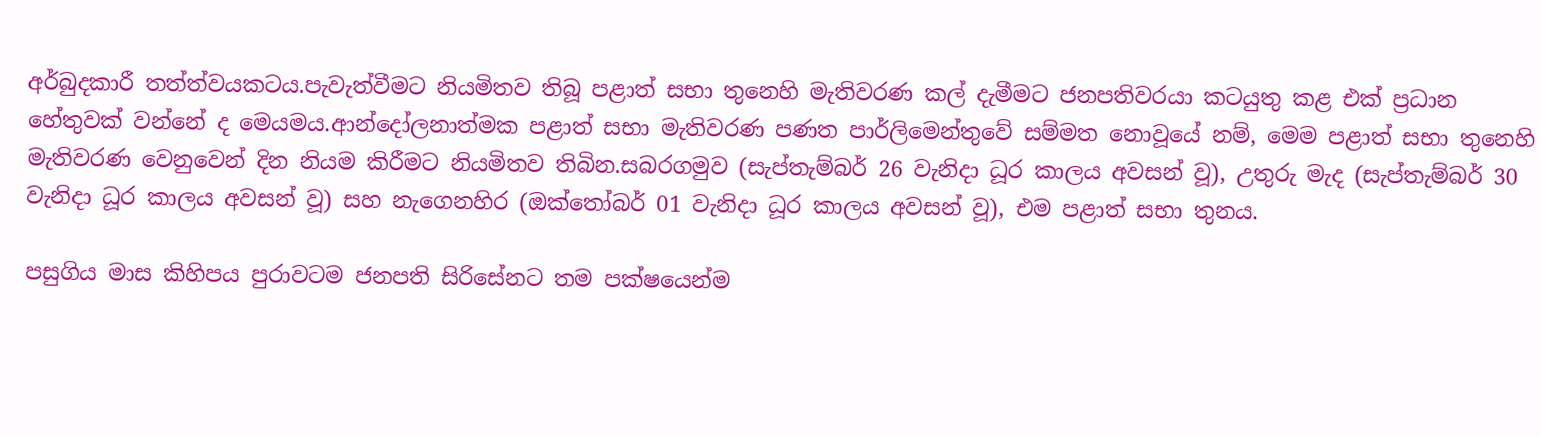අර්බුදකාරී තත්ත්වයකටය.පැවැත්වීමට නියමිතව තිබූ පළාත් සභා තුනෙහි මැතිවරණ කල් දැමීමට ජනපතිවරයා කටයුතු කළ එක් ප්‍රධාන හේතුවක් වන්නේ ද මෙයමය.ආන්දෝලනාත්මක පළාත් සභා මැතිවරණ පණත පාර්ලිමෙන්තුවේ සම්මත නොවූයේ නම්, මෙම පළාත් සභා තුනෙහි මැතිවරණ වෙනුවෙන් දින නියම කිරීමට නියමිතව තිබින.සබරගමුව (සැප්තැම්බර් 26 වැනිදා ධූර කාලය අවසන් වූ), උතුරු මැද (සැප්තැම්බර් 30 වැනිදා ධූර කාලය අවසන් වූ) සහ නැගෙනහිර (ඔක්තෝබර් 01 වැනිදා ධූර කාලය අවසන් වූ), එම පළාත් සභා තුනය.

පසුගිය මාස කිහිපය පුරාවටම ජනපති සිරිසේනට තම පක්ෂයෙන්ම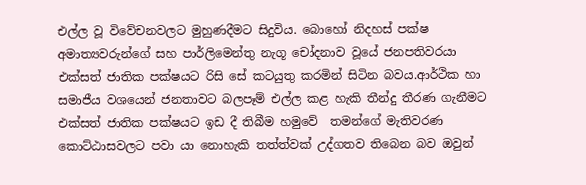එල්ල වූ විවේචනවලට මුහුණදීමට සිදුවිය. බොහෝ නිදහස් පක්ෂ අමාත්‍යවරුන්ගේ සහ පාර්ලිමෙන්තු නැගූ චෝදනාව වූයේ ජනපතිවරයා එක්සත් ජාතික පක්ෂයට රිසි සේ කටයුතු කරමින් සිටින බවය.ආර්ථික හා සමාජීය වශයෙන් ජනතාවට බලපෑම් එල්ල කළ හැකි තීන්දු තීරණ ගැනීමට එක්සත් ජාතික පක්ෂයට ඉඩ දී තිබීම හමුවේ  තමන්ගේ මැතිවරණ කොට්ඨාසවලට පවා යා නොහැකි තත්ත්වක් උද්ගතව තිබෙන බව ඔවුන්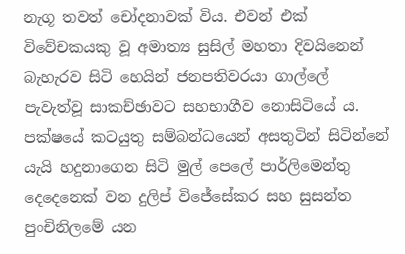නැගූ තවත් චෝදනාවක් විය. එවන් එක් විවේචකයකු වූ අමාත්‍ය සුසිල් මහතා දිවයිනෙන් බැහැරව සිටි හෙයින් ජනපතිවරයා ගාල්ලේ පැවැත්වූ සාකච්ඡාවට සහභාගීව නොසිටියේ ය. පක්ෂයේ කටයුතු සම්බන්ධයෙන් අසතුටින් සිටින්නේ යැයි හදුනාගෙන සිටි මුල් පෙලේ පාර්ලිමෙන්තු දෙදෙනෙක් වන දුලිප් විජේසේකර සහ සුසන්ත පුංචිනිලමේ යන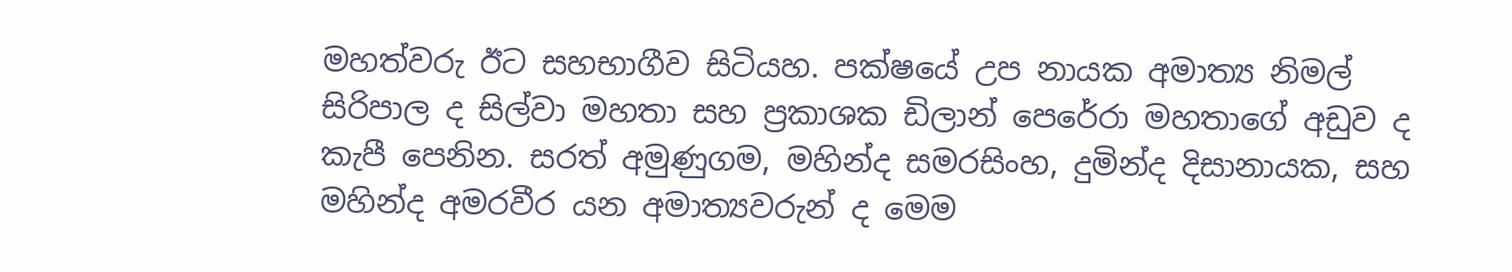මහත්වරු ඊට සහභාගීව සිටියහ. පක්ෂයේ උප නායක අමාත්‍ය නිමල් සිරිපාල ද සිල්වා මහතා සහ ප්‍රකාශක ඩිලාන් පෙරේරා මහතාගේ අඩුව ද කැපී පෙනින. සරත් අමුණුගම, මහින්ද සමරසිංහ, දුමින්ද දිසානායක, සහ මහින්ද අමරවීර යන අමාත්‍යවරුන් ද මෙම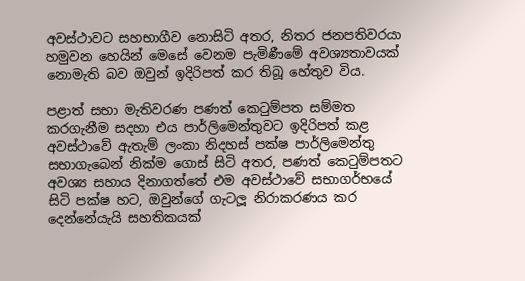අවස්ථාවට සහභාගීව නොසිටි අතර, නිතර ජනපතිවරයා හමුවන හෙයින් මෙසේ වෙනම පැමිණීමේ අවශ්‍යතාවයක් නොමැති බව ඔවුන් ඉදිරිපත් කර තිබූ හේතුව විය.

පළාත් සභා මැතිවරණ පණත් කෙටුම්පත සම්මත කරගැනීම සදහා එය පාර්ලිමෙන්තුවට ඉදිරිපත් කළ අවස්ථාවේ ඇතැම් ලංකා නිදහස් පක්ෂ පාර්ලිමෙන්තු සභාගැබෙන් නික්ම ගොස් සිටි අතර, පණත් කෙටුම්පතට අවශ්‍ය සහාය දිනාගත්තේ එම අවස්ථාවේ සභාගර්භයේ සිටි පක්ෂ හට, ඔවුන්ගේ ගැටලූ නිරාකරණය කර දෙන්නේයැයි සහතිකයක්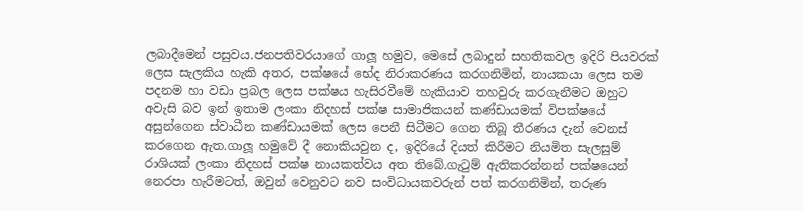ලබාදීමෙන් පසුවය.ජනපතිවරයාගේ ගාලූ හමුව, මෙසේ ලබාදුන් සහතිකවල ඉදිරි පියවරක් ලෙස සැලකිය හැකි අතර, පක්ෂයේ භේද නිරාකරණය කරගනිමින්, නායකයා ලෙස තම පදනම හා වඩා ප්‍රබල ලෙස පක්ෂය හැසිරවීමේ හැකියාව තහවුරු කරගැනීමට ඔහුට අවැසි බව ඉන් ඉතාම ලංකා නිදහස් පක්ෂ සාමාජිකයන් කණ්ඩායමක් විපක්ෂයේ අසුන්ගෙන ස්වාධීන කණ්ඩායමක් ලෙස පෙනී සිටීමට ගෙන තිබූ තීරණය දැන් වෙනස් කරගෙන ඇත.ගාලූ හමුවේ දී නොකියවුන ද, ඉදිරියේ දියත් කිරීමට නියමිත සැලසුම් රාශියක් ලංකා නිදහස් පක්ෂ නායකත්වය අත තිබේ.ගැටුම් ඇතිකරන්නන් පක්ෂයෙන් නෙරපා හැරීමටත්, ඔවුන් වෙනුවට නව සංවිධායකවරුන් පත් කරගනිමින්, තරුණ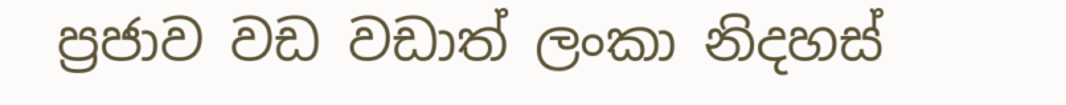ප්‍රජාව වඩ වඩාත් ලංකා නිදහස්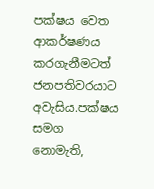පක්ෂය වෙත ආකර්ෂණය කරගැනීමටත් ජනපතිවරයාට අවැසිය.පක්ෂය සමග නොමැති,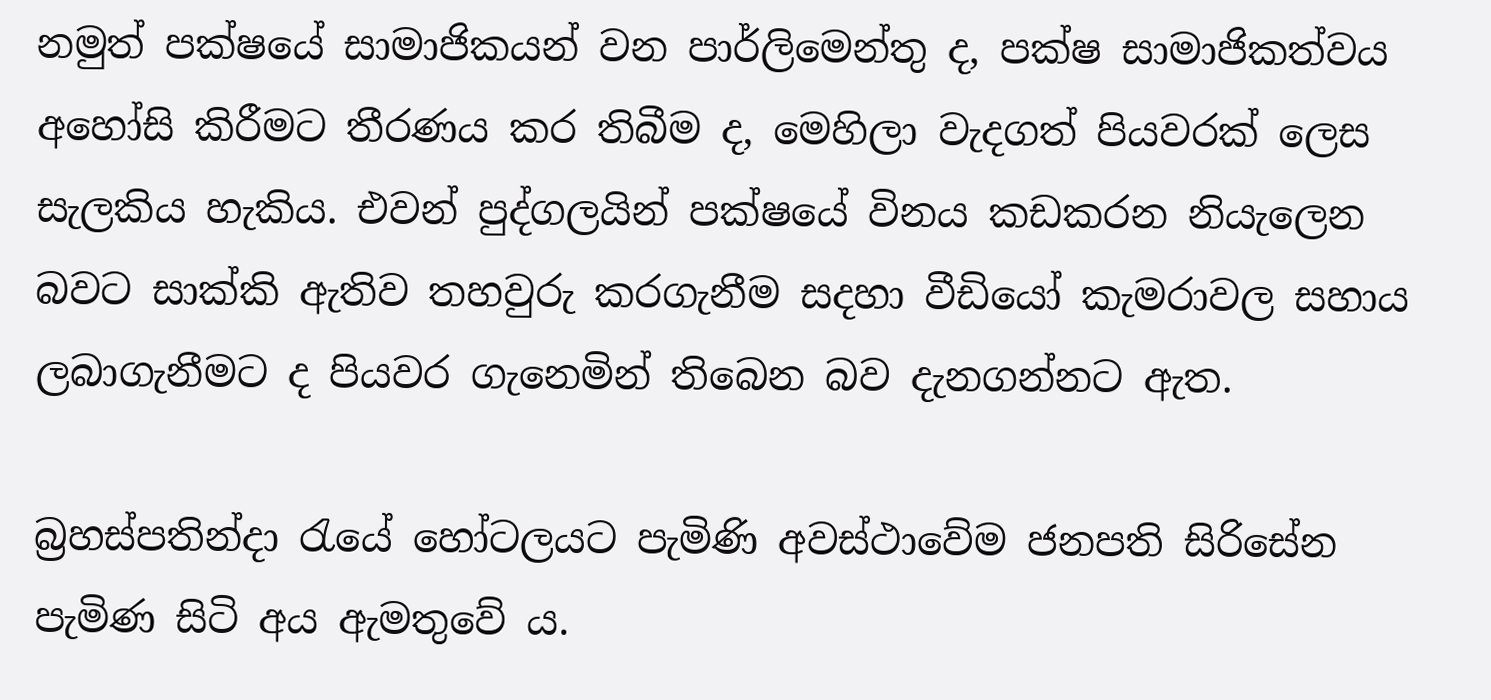නමුත් පක්ෂයේ සාමාජිකයන් වන පාර්ලිමෙන්තු ද, පක්ෂ සාමාජිකත්වය අහෝසි කිරීමට තීරණය කර තිබීම ද, මෙහිලා වැදගත් පියවරක් ලෙස සැලකිය හැකිය. එවන් පුද්ගලයින් පක්ෂයේ විනය කඩකරන නියැලෙන බවට සාක්කි ඇතිව තහවුරු කරගැනීම සදහා වීඩියෝ කැමරාවල සහාය ලබාගැනීමට ද පියවර ගැනෙමින් තිබෙන බව දැනගන්නට ඇත.

බ්‍රහස්පතින්දා රැයේ හෝටලයට පැමිණි අවස්ථාවේම ජනපති සිරිසේන පැමිණ සිටි අය ඇමතුවේ ය.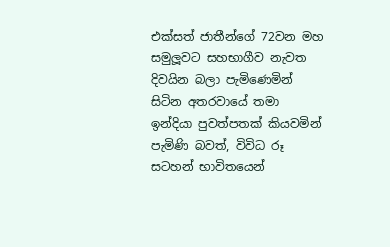එක්සත් ජාතීන්ගේ 72වන මහ සමුලූවට සහභාගීව නැවත දිවයින බලා පැමිණෙමින් සිටින අතරවායේ තමා ඉන්දියා පුවත්පතක් කියවමින් පැමිණි බවත්, විවිධ රූ සටහන් භාවිතයෙන්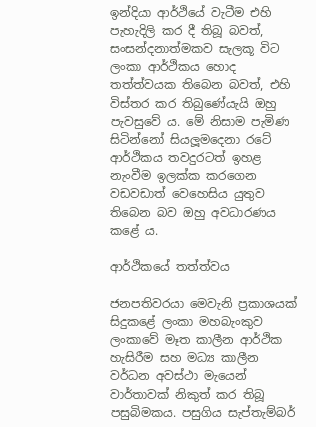ඉන්දියා ආර්ථියේ වැටීම එහි පැහැදිලි කර දී තිබූ බවත්, සංසන්දනාත්මකව සැලකූ විට ලංකා ආර්ථිකය හොද තත්ත්වයක තිබෙන බවත්, එහි විස්තර කර තිබුණේයැයි ඔහු පැවසුවේ ය. මේ නිසාම පැමිණ සිටින්නෝ සියලූමදෙනා රටේ ආර්ථිකය තවදුරටත් ඉහළ නැංවීම ඉලක්ක කරගෙන වඩවඩාත් වෙහෙසිය යුතුව තිබෙන බව ඔහු අවධාරණය කළේ ය.

ආර්ථිකයේ තත්ත්වය

ජනපතිවරයා මෙවැනි ප්‍රකාශයක් සිදුකළේ ලංකා මහබැංකුව ලංකාවේ මෑත කාලීන ආර්ථික හැසිරීම සහ මධ්‍ය කාලීන වර්ධන අවස්ථා මැයෙන් වාර්තාවක් නිකුත් කර තිබූ පසුබිමකය. පසුගිය සැප්තැම්බර්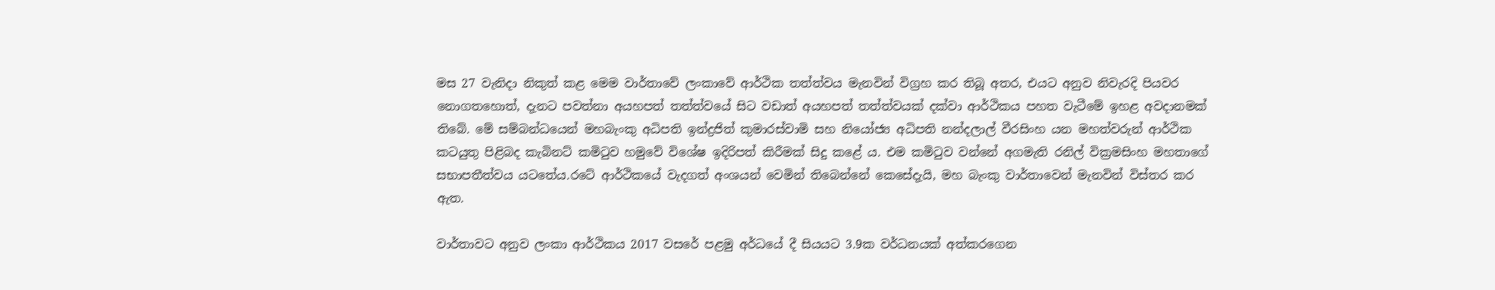මස 27 වැනිදා නිකුත් කළ මෙම වාර්තාවේ ලංකාවේ ආර්ථික තත්ත්වය මැනවින් විග්‍රහ කර තිබූ අතර, එයට අනුව නිවැරදි පියවර නොගතහොත්, දැනට පවත්නා අයහපත් තත්ත්වයේ සිට වඩාත් අයහපත් තත්ත්වයක් දක්වා ආර්ථිකය පහත වැටීමේ ඉහළ අවදානමක් තිබේ. මේ සම්බන්ධයෙන් මහබැංකු අධිපති ඉන්ද්‍රජිත් කුමාරස්වාමි සහ නියෝජ්‍ය අධිපති නන්දලාල් වීරසිංහ යන මහත්වරුන් ආර්ථික කටයුතු පිළිබද කැබිනට් කමිටුව හමුවේ විශේෂ ඉදිරිපත් කිරීමක් සිදු කළේ ය. එම කමිටුව වන්නේ අගමැති රනිල් වික්‍රමසිංහ මහතාගේ සභාපතීත්වය යටතේය.රටේ ආර්ථිකයේ වැදගත් අංශයන් වෙමින් තිබෙන්නේ කෙසේදැයි, මහ බැංකු වාර්තාවෙන් මැනවින් විස්තර කර ඇත.

වාර්තාවට අනුව ලංකා ආර්ථිකය 2017 වසරේ පළමු අර්ධයේ දී සියයට 3.9ක වර්ධනයක් අත්කරගෙන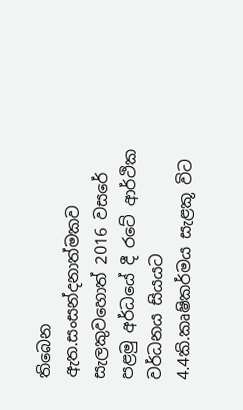තිබෙන ඇත.සංසන්දනාත්මකව සැලකුවහොත් 2016 වසරේ පළමු අර්ධයේ දී රටේ ආර්ථික වර්ධනය සියයට 4.4කි.කෘෂිකර්මය සැළකූ විට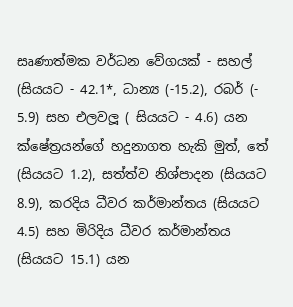සෘණාත්මක වර්ධන වේගයක් - සහල් (සියයට - 42.1*, ධාන්‍ය (-15.2), රබර් (- 5.9) සහ එලවලූ ( සියයට - 4.6) යන ක්ෂේත්‍රයන්ගේ හදුනාගත හැකි මුත්, තේ (සියයට 1.2), සත්ත්ව නිශ්පාදන (සියයට 8.9), කරදිය ධීවර කර්මාන්තය (සියයට 4.5) සහ මිරිදිය ධීවර කර්මාන්තය (සියයට 15.1) යන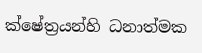ක්ෂේත්‍රයන්හි ධනාත්මක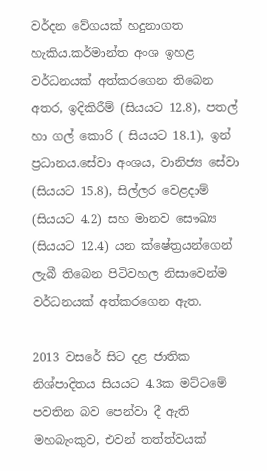වර්දන වේගයක් හදුනාගත හැකිය.කර්මාන්ත අංශ ඉහළ වර්ධනයක් අත්කරගෙන තිබෙන අතර, ඉදිකිරීම් (සියයට 12.8), පතල් හා ගල් කොරි ( සියයට 18.1), ඉන් ප්‍රධානය.සේවා අංශය, වානිජ්‍ය සේවා (සියයට 15.8), සිල්ලර වෙළදාම් (සියයට 4.2) සහ මානව සෞඛ්‍ය (සියයට 12.4) යන ක්ෂේත්‍රයන්ගෙන් ලැබී තිබෙන පිටිවහල නිසාවෙන්ම වර්ධනයක් අත්කරගෙන ඇත.

2013 වසරේ සිට දළ ජාතික නිශ්පාදිතය සියයට 4.3ක මට්ටමේ පවතින බව පෙන්වා දී ඇති මහබැංකුව, එවන් තත්ත්වයක්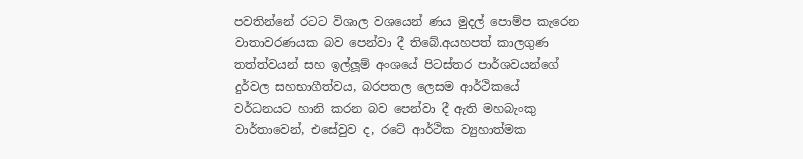පවතින්නේ රටට විශාල වශයෙන් ණය මුදල් පොම්ප කැරෙන වාතාවරණයක බව පෙන්වා දී තිබේ.අයහපත් කාලගුණ තත්ත්වයන් සහ ඉල්ලූම් අංශයේ පිටස්තර පාර්ශවයන්ගේ දුර්වල සහභාගීත්වය, බරපතල ලෙසම ආර්ථිකයේ වර්ධනයට හානි කරන බව පෙන්වා දී ඇති මහබැංකු වාර්තාවෙන්, එසේවුව ද, රටේ ආර්ථික ව්‍යුහාත්මක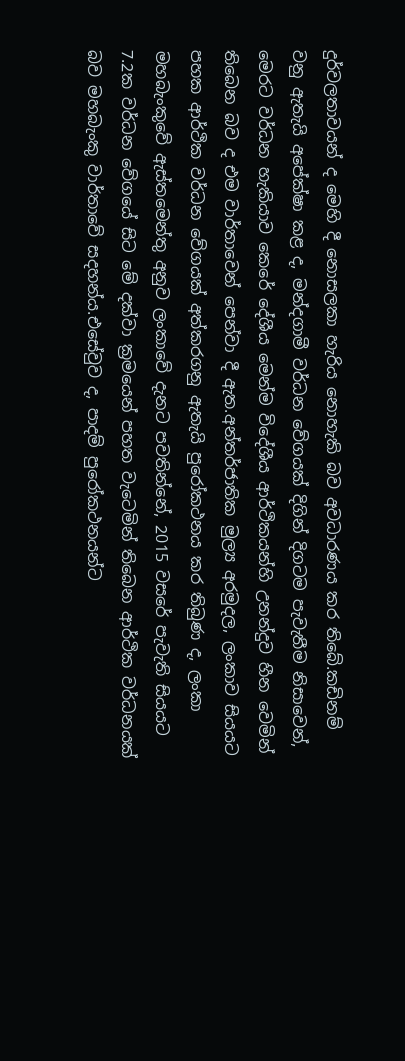දුර්වලතාවයන් ද මෙහි දී නොසලකා හැරිය නොහැකි බව අවධාරණය කර තිබේ.කඩිනම් වනු ඇතැයි අපේක්ෂා කළ ද, මන්දගාමී වර්ධන වේගයක් දිගින් දිගටම පැවැතීම නිසාවෙන්, මෙරට වර්ධන හැකියාව කෙරේ දේශීය මෙන්ම විදේශීය ආර්ථිකයන්හි උනන්දුව හීන වෙමින් තිබෙන බව ද එම වාර්තාවෙන් පෙන්වා දී ඇත.අන්තර්ජාතික මුල්‍ය අරමුදල, ලංකාව සියයට පහක ආර්ථික වර්ධන වේගයක් අත්කරගනු ඇතැයි පුරෝකථනය කර තිබුණ ද, ලංකා මහබැංකුවේ ඇස්තමෙන්තු අනුව ලංකාවේ දැනට පවතින්නේ, 2015 වසරේ පැවැති සියයට 7.2ක වර්ධන වේගයේ සිට මේ දක්වා ක්‍රමයෙන් පහත වැටෙමින් තිබෙන ආර්ථික වර්ධනයක් බව මහබැංකු වාර්තාවේ සදහන්ය.එසේවුව ද, පාදම් පුරෝකථනයන්ට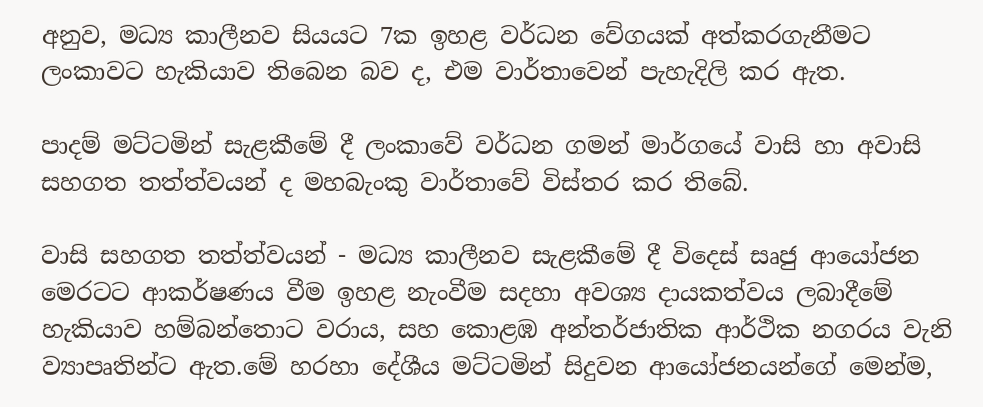අනුව, මධ්‍ය කාලීනව සියයට 7ක ඉහළ වර්ධන වේගයක් අත්කරගැනීමට ලංකාවට හැකියාව තිබෙන බව ද, එම වාර්තාවෙන් පැහැදිලි කර ඇත.

පාදම් මට්ටමින් සැළකීමේ දී ලංකාවේ වර්ධන ගමන් මාර්ගයේ වාසි හා අවාසි සහගත තත්ත්වයන් ද මහබැංකු වාර්තාවේ විස්තර කර තිබේ.

වාසි සහගත තත්ත්වයන් - මධ්‍ය කාලීනව සැළකීමේ දී විදෙස් සෘජු ආයෝජන මෙරටට ආකර්ෂණය වීම ඉහළ නැංවීම සදහා අවශ්‍ය දායකත්වය ලබාදීමේ හැකියාව හම්බන්තොට වරාය, සහ කොළඹ අන්තර්ජාතික ආර්ථික නගරය වැනි ව්‍යාපෘතින්ට ඇත.මේ හරහා දේශීය මට්ටමින් සිදුවන ආයෝජනයන්ගේ මෙන්ම,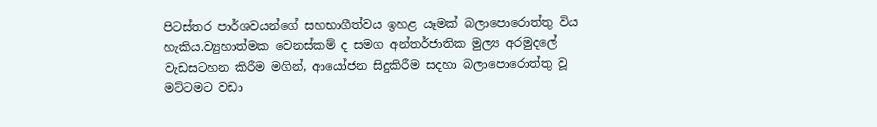පිටස්තර පාර්ශවයන්ගේ සහභාගීත්වය ඉහළ යෑමක් බලාපොරොත්තු විය හැකිය.ව්‍යුහාත්මක වෙනස්කම් ද සමග අන්තර්ජාතික මුල්‍ය අරමුදලේ වැඩසටහන කිරීම මගින්, ආයෝජන සිදුකිරීම සදහා බලාපොරොත්තු වූ මට්ටමට වඩා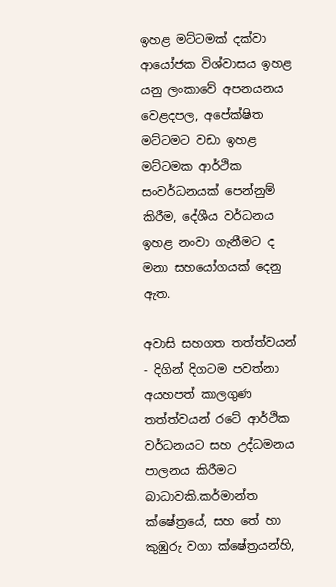ඉහළ මට්ටමක් දක්වා ආයෝජක විශ්වාසය ඉහළ යනු ලංකාවේ අපනයනය වෙළදපල, අපේක්ෂිත මට්ටමට වඩා ඉහළ මට්ටමක ආර්ථික සංවර්ධනයක් පෙන්නුම් කිරීම, දේශීය වර්ධනය ඉහළ නංවා ගැනීමට ද මනා සහයෝගයක් දෙනු ඇත.

අවාසි සහගත තත්ත්වයන් - දිගින් දිගටම පවත්නා අයහපත් කාලගුණ තත්ත්වයන් රටේ ආර්ථික වර්ධනයට සහ උද්ධමනය පාලනය කිරීමට බාධාවකි.කර්මාන්ත ක්ෂේත්‍රයේ, සහ තේ හා කුඹුරු වගා ක්ෂේත්‍රයන්හි,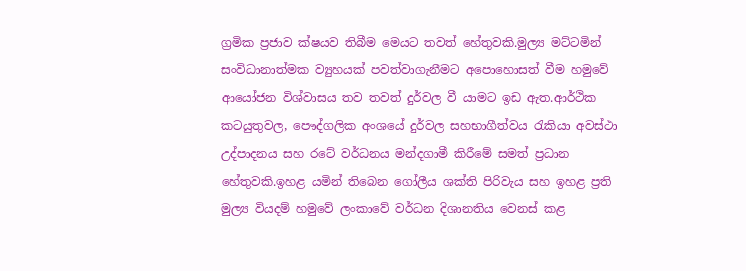ග්‍රමික ප්‍රජාව ක්ෂයව තිබීම මෙයට තවත් හේතුවකි.මුල්‍ය මට්ටමින් සංවිධානාත්මක ව්‍යුහයක් පවත්වාගැනීමට අපොහොසත් වීම හමුවේ ආයෝජන විශ්වාසය තව තවත් දුර්වල වී යාමට ඉඩ ඇත.ආර්ථික කටයුතුවල, පෞද්ගලික අංශයේ දුර්වල සහභාගීත්වය රැකියා අවස්ථා උද්පාදනය සහ රටේ වර්ධනය මන්දගාමී කිරීමේ සමත් ප්‍රධාන හේතුවකි.ඉහළ යමින් තිබෙන ගෝලීය ශක්ති පිරිවැය සහ ඉහළ ප්‍රති මුල්‍ය වියදම් හමුවේ ලංකාවේ වර්ධන දිශානතිය වෙනස් කළ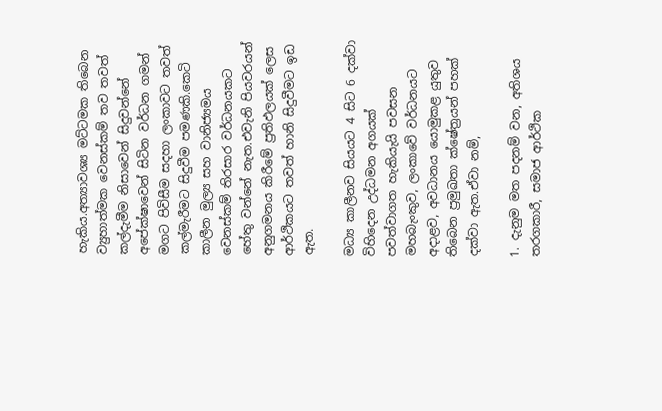හැකිය.අත්‍යාවශ්‍ය මට්ටමක තිබෙන ව්‍යුහාත්මක වෙනස්කම් තව තවත් කල්දැමීම නිසාවෙන් සිදුවන්නේ අපේක්ෂාවෙන් සිටින වර්ධන ගමන් මගට පිවිසීම සදහා ලංකාවට තවත් කල්මැරීමට සිදුවීම පමණකි.කෙටි කාලීන මුල්‍ය සහ වානිජ්‍යමය වෙනස්කම් තිරසාර වර්ධනයකට හේතු වන්නේ නැත.එවැනි පියවරයන් අනුගමනය කිරීමේ ප්‍රතිඵලයක් ලෙස ආර්ථිකයට තවත් හානි සිදුවීමට ඉඩ ඇත.

මධ්‍ය කාලීනව සියයට 4 සිට 6 දක්වා විහිදෙන උද්ධමන අගයක් පවත්වාගත හැකියැයි පවසන මහබැංකුව, ලංකාවේ වර්ධනයට අදාළව, අවධානය යොමුකළ යුතුව තිබෙන ප්‍රමුඛතා ක්ෂේත්‍රයන් පහක් දක්වා ඇත.ඒවා නම්,

1. දැනුම මත පදනම් වන, අතිශය තරගකාරී, සමාජ ආර්ථික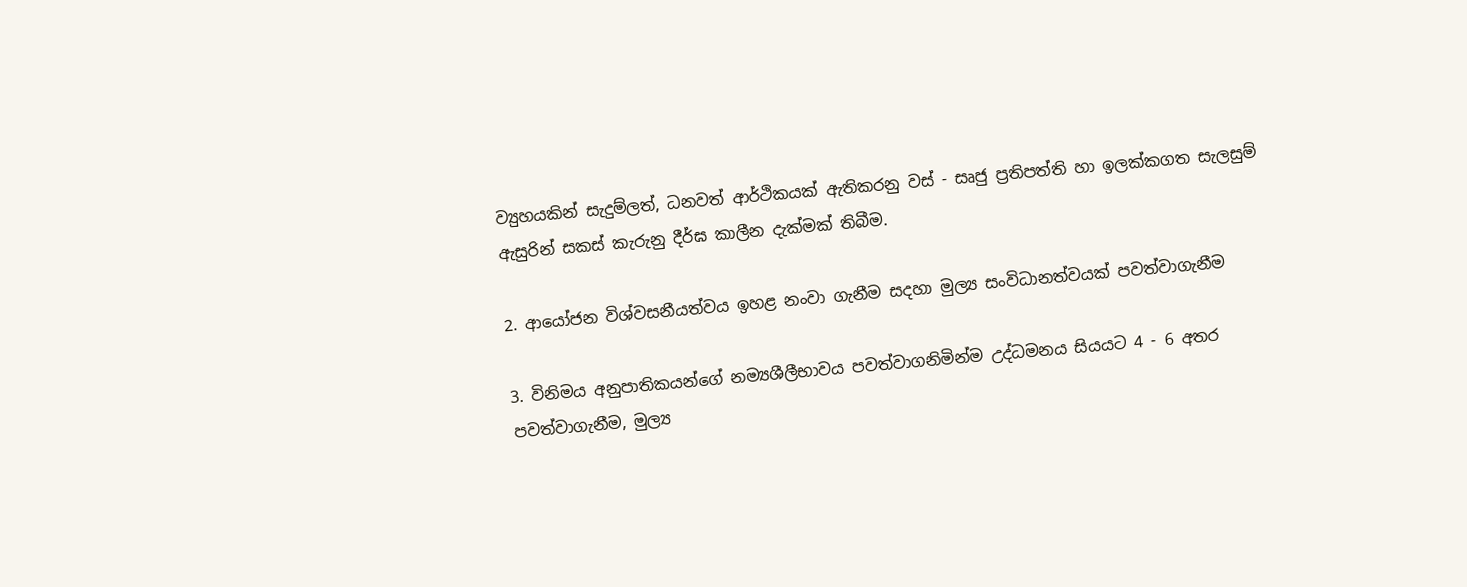ව්‍යුහයකින් සැදුම්ලත්, ධනවත් ආර්ථිකයක් ඇතිකරනු වස් - සෘජු ප්‍රතිපත්ති හා ඉලක්කගත සැලසුම් ඇසුරින් සකස් කැරුනු දීර්ඝ කාලීන දැක්මක් තිබීම.

2. ආයෝජන විශ්වසනීයත්වය ඉහළ නංවා ගැනීම සදහා මුල්‍ය සංවිධානත්වයක් පවත්වාගැනීම

3. විනිමය අනුපාතිකයන්ගේ නම්‍යශීලීභාවය පවත්වාගනිමින්ම උද්ධමනය සියයට 4 - 6 අතර පවත්වාගැනීම, මුල්‍ය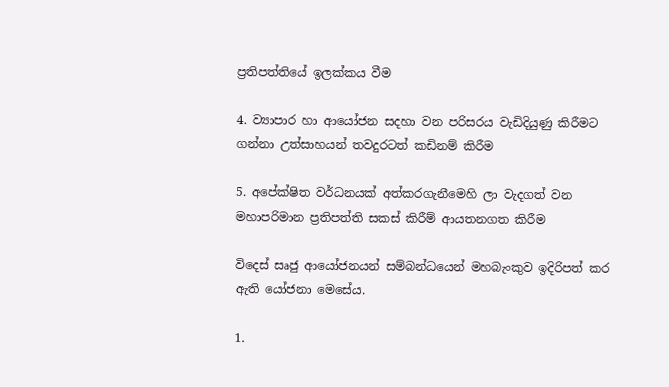ප්‍රතිපත්තියේ ඉලක්කය වීම

4. ව්‍යාපාර හා ආයෝජන සදහා වන පරිසරය වැඩිදියුණු කිරීමට ගන්නා උත්සාහයන් තවදුරටත් කඩිනම් කිරීම

5. අපේක්ෂිත වර්ධනයක් අත්කරගැනීමෙහි ලා වැදගත් වන මහාපරිමාන ප්‍රතිපත්ති සකස් කිරීම් ආයතනගත කිරීම

විදෙස් සෘජු ආයෝජනයන් සම්බන්ධයෙන් මහබැංකුව ඉදිරිපත් කර ඇති යෝජනා මෙසේය.

1.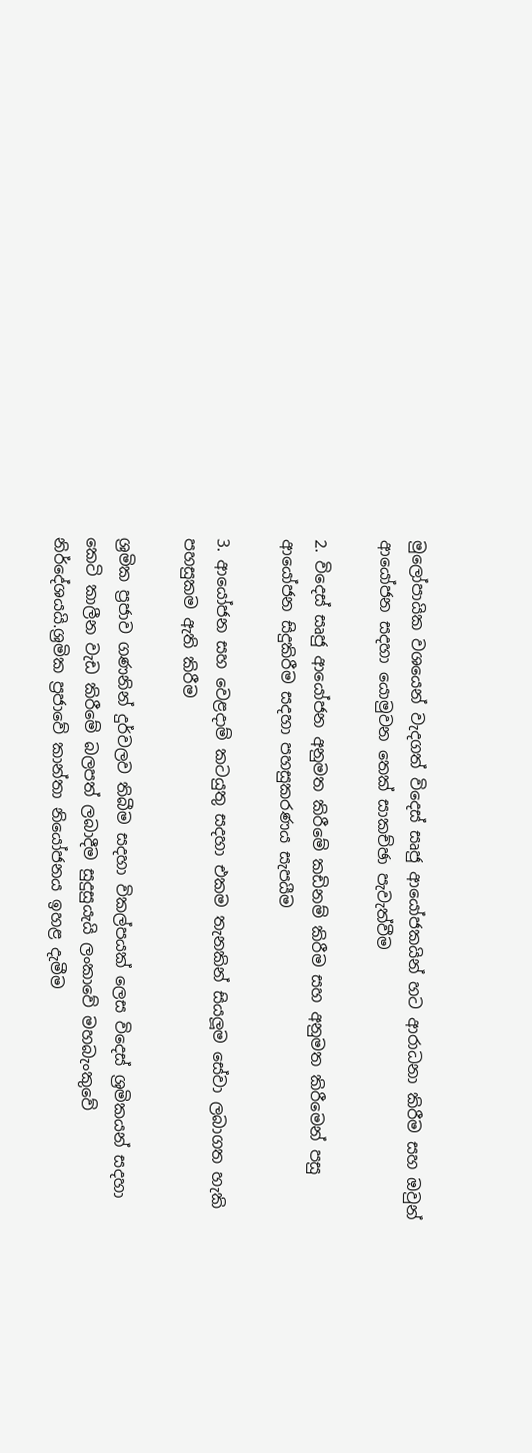මුලෝපායික වශයෙන් වැදගත් විදෙස් සෘජු ආයෝජකයින් හට ආරාධනා කිරීම සහ ඔවුන් ආයෝජන සදහා යොමුවන තෙක් සාකච්ඡා පැවැත්වීම

2. විදෙස් සෘජු ආයෝජන අනුමත කිරීමේ කඩිනම් කිරීම සහ අනුමත කිරීමෙන් පසු ආයෝජන සිදුකිරීම සදහා පහසුකරණය සැපයීම

3. ආයෝජන සහ වෙළදාම් කටයුතු සදහා එකම තැනකින් සියලූම සේවා ලබාගත හැකි පහසුකම ඇති කිරීම

ශ්‍රමික ප්‍රජාව ගණනින් දුර්වලව තිබීම සදහා විකල්පයක් ලෙස විදෙස් ශ්‍රමිකයන් සදහා කෙටි කාලීන වැඩ කිරීමේ බලපත් ලබාදීම සුදුසුයැයි ලංකාවේ මහබැංකුවේ නිර්දේශයයි.ශ්‍රමික ප්‍රජාවේ කාන්තා නියෝජනය ඉහළ දැමීම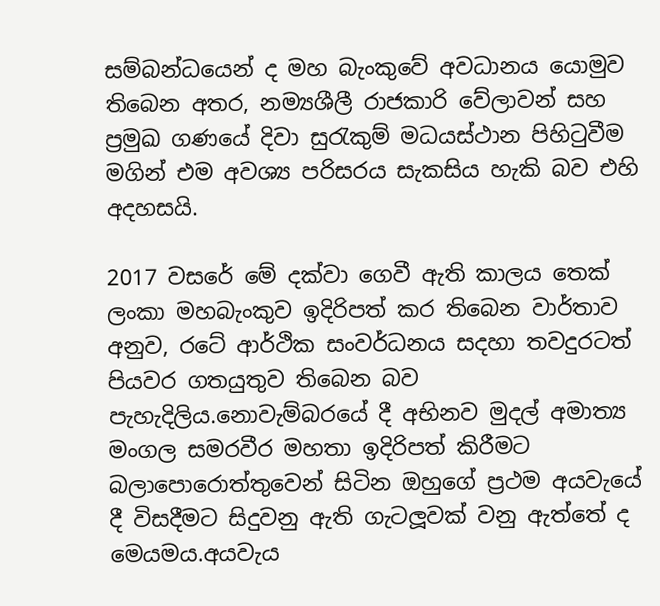සම්බන්ධයෙන් ද මහ බැංකුවේ අවධානය යොමුව තිබෙන අතර, නම්‍යශීලී රාජකාරි වේලාවන් සහ ප්‍රමුඛ ගණයේ දිවා සුරැකුම් මධයස්ථාන පිහිටුවීම මගින් එම අවශ්‍ය පරිසරය සැකසිය හැකි බව එහි අදහසයි.

2017 වසරේ මේ දක්වා ගෙවී ඇති කාලය තෙක් ලංකා මහබැංකුව ඉදිරිපත් කර තිබෙන වාර්තාව අනුව, රටේ ආර්ථික සංවර්ධනය සදහා තවදුරටත් පියවර ගතයුතුව තිබෙන බව පැහැදිලිය.නොවැම්බරයේ දී අභිනව මුදල් අමාත්‍ය මංගල සමරවීර මහතා ඉදිරිපත් කිරීමට බලාපොරොත්තුවෙන් සිටින ඔහුගේ ප්‍රථම අයවැයේ දී විසදීමට සිදුවනු ඇති ගැටලූවක් වනු ඇත්තේ ද මෙයමය.අයවැය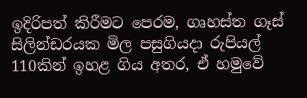ඉදිරිපත් කිරීමට පෙරම, ගෘහස්ත ගෑස් සිලින්ඩරයක මිල පසුගියදා රුපියල් 110කින් ඉහළ ගිය අතර, ඒ හමුවේ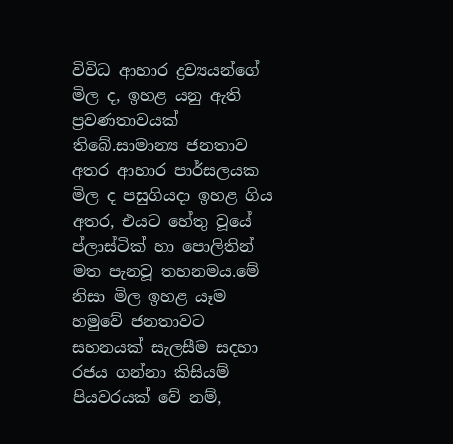විවිධ ආහාර ද්‍රව්‍යයන්ගේ මිල ද, ඉහළ යනු ඇති ප්‍රවණතාවයක් තිබේ.සාමාන්‍ය ජනතාව අතර ආහාර පාර්සලයක මිල ද පසුගියදා ඉහළ ගිය අතර, එයට හේතු වූයේ ප්ලාස්ටික් හා පොලිතින් මත පැනවූ තහනමය.මේ නිසා මිල ඉහළ යෑම හමුවේ ජනතාවට සහනයක් සැලසීම සදහා රජය ගන්නා කිසියම් පියවරයක් වේ නම්,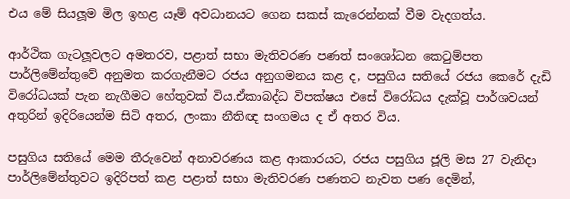එය මේ සියලූම මිල ඉහළ යෑම් අවධානයට ගෙන සකස් කැරෙන්නක් වීම වැදගත්ය.

ආර්ථික ගැටලූවලට අමතරව, පළාත් සභා මැතිවරණ පණත් සංශෝධන කෙටුම්පත පාර්ලිමේන්තුවේ අනුමත කරගැනීමට රජය අනුගමනය කළ ද, පසුගිය සතියේ රජය කෙරේ දැඩි විරෝධයක් පැන නැගීමට හේතුවක් විය.ඒකාබද්ධ විපක්ෂය එසේ විරෝධය දැක්වූ පාර්ශවයන් අතුරින් ඉදිරියෙන්ම සිටි අතර, ලංකා නීතිඥ සංගමය ද ඒ අතර විය.

පසුගිය සතියේ මෙම තීරුවෙන් අනාවරණය කළ ආකාරයට, රජය පසුගිය ජූලි මස 27 වැනිදා පාර්ලිමේන්තුවට ඉදිරිපත් කළ පළාත් සභා මැතිවරණ පණතට නැවත පණ දෙමින්,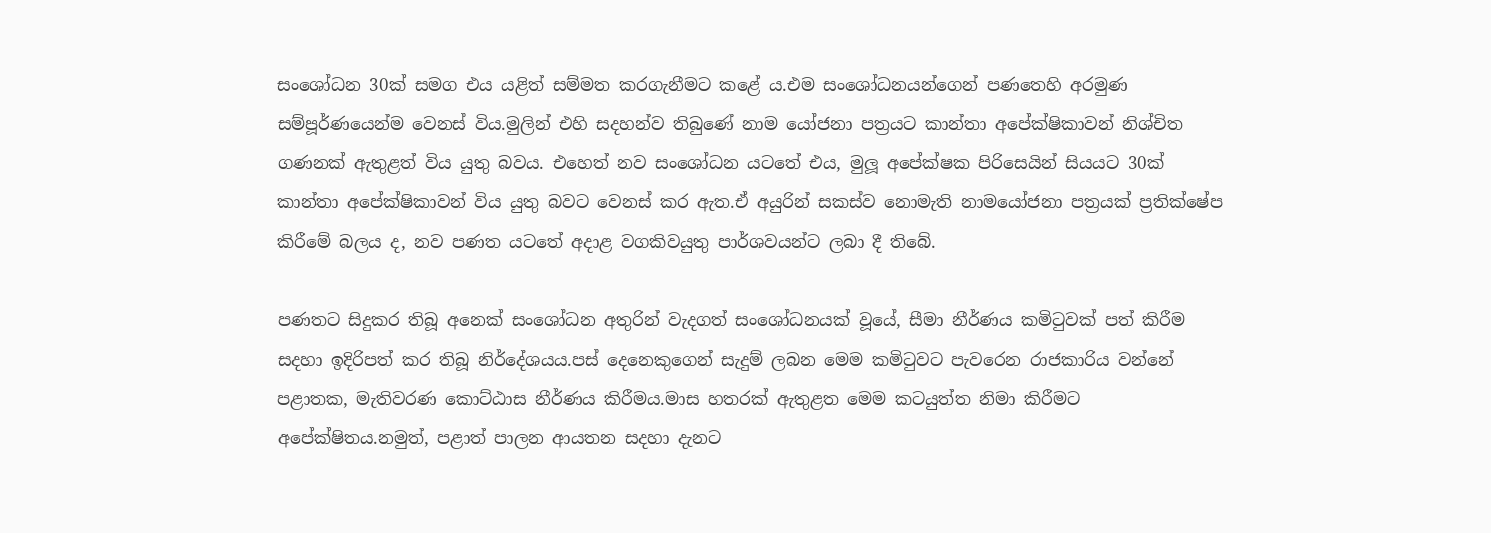සංශෝධන 30ක් සමග එය යළිත් සම්මත කරගැනීමට කළේ ය.එම සංශෝධනයන්ගෙන් පණතෙහි අරමුණ සම්පූර්ණයෙන්ම වෙනස් විය.මුලින් එහි සදහන්ව තිබුණේ නාම යෝජනා පත්‍රයට කාන්තා අපේක්ෂිකාවන් නිශ්චිත ගණනක් ඇතුළත් විය යුතු බවය. එහෙත් නව සංශෝධන යටතේ එය, මුලූ අපේක්ෂක පිරිසෙයින් සියයට 30ක් කාන්තා අපේක්ෂිකාවන් විය යුතු බවට වෙනස් කර ඇත.ඒ අයුරින් සකස්ව නොමැති නාමයෝජනා පත්‍රයක් ප්‍රතික්ෂේප කිරීමේ බලය ද, නව පණත යටතේ අදාළ වගකිවයුතු පාර්ශවයන්ට ලබා දී තිබේ.

පණතට සිදුකර තිබූ අනෙක් සංශෝධන අතුරින් වැදගත් සංශෝධනයක් වූයේ, සීමා නීර්ණය කමිටුවක් පත් කිරීම සදහා ඉදිරිපත් කර තිබූ නිර්දේශයය.පස් දෙනෙකුගෙන් සැදුම් ලබන මෙම කමිටුවට පැවරෙන රාජකාරිය වන්නේ පළාතක, මැතිවරණ කොට්ඨාස නීර්ණය කිරීමය.මාස හතරක් ඇතුළත මෙම කටයුත්ත නිමා කිරීමට අපේක්ෂිතය.නමුත්, පළාත් පාලන ආයතන සදහා දැනට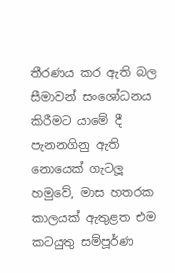තීරණය කර ඇති බල සීමාවන් සංශෝධනය කිරීමට යාමේ දී පැනනගිනු ඇති නොයෙක් ගැටලූ හමුවේ, මාස හතරක කාලයක් ඇතුළත එම කටයුතු සම්පූර්ණ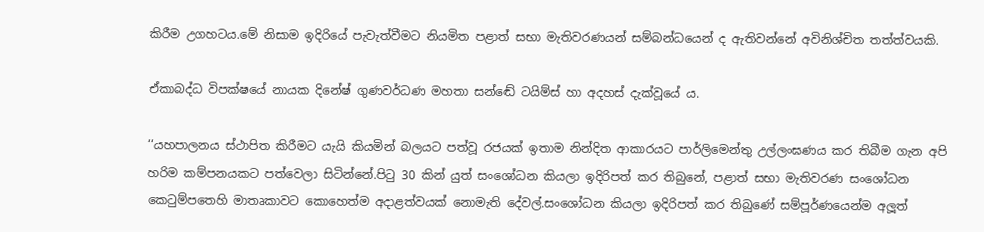කිරීම උගහටය.මේ නිසාම ඉදිරියේ පැවැත්වීමට නියමිත පළාත් සභා මැතිවරණයන් සම්බන්ධයෙන් ද ඇතිවන්නේ අවිනිශ්චිත තත්ත්වයකි.

ඒකාබද්ධ විපක්ෂයේ නායක දිනේෂ් ගුණවර්ධණ මහතා සන්ඬේ ටයිම්ස් හා අදහස් දැක්වූයේ ය.

‘‘යහපාලනය ස්ථාපිත කිරීමට යැයි කියමින් බලයට පත්වූ රජයක් ඉතාම නින්දිත ආකාරයට පාර්ලිමෙන්තු උල්ලංඝණය කර තිබීම ගැන අපි හරිම කම්පනයකට පත්වෙලා සිටින්නේ.පිටු 30 කින් යුත් සංශෝධන කියලා ඉදිරිපත් කර තිබුනේ, පළාත් සභා මැතිවරණ සංශෝධන කෙටුම්පතෙහි මාතෘකාවට කොහෙත්ම අදාළත්වයක් නොමැති දේවල්.සංශෝධන කියලා ඉදිරිපත් කර තිබුණේ සම්පූර්ණයෙන්ම අලූත්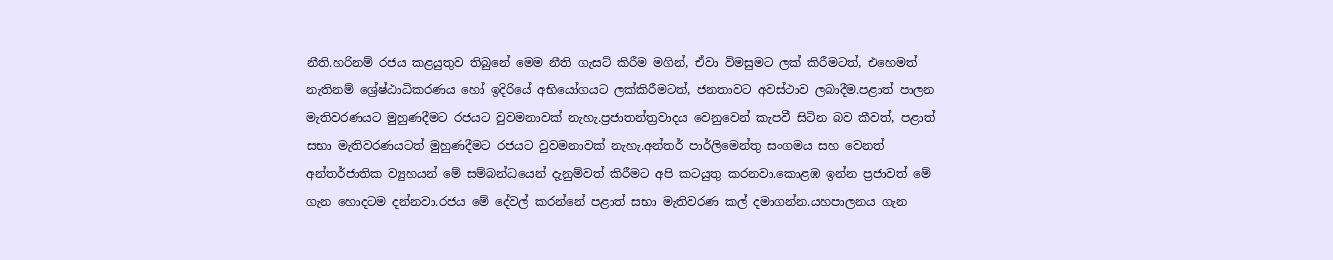නීති.හරිනම් රජය කළයුතුව තිබුනේ මෙම නීති ගැසට් කිරීම මගින්, ඒවා විමසුමට ලක් කිරීමටත්, එහෙමත් නැතිනම් ශ්‍රේෂ්ඨාධිකරණය හෝ ඉදිරියේ අභියෝගයට ලක්කිරීමටත්, ජනතාවට අවස්ථාව ලබාදීම.පළාත් පාලන මැතිවරණයට මුහුණදීමට රජයට වුවමනාවක් නැහැ.ප්‍රජාතන්ත්‍රවාදය වෙනුවෙන් කැපවී සිටින බව කීවත්, පළාත් සභා මැතිවරණයටත් මුහුණදීමට රජයට වුවමනාවක් නැහැ.අන්තර් පාර්ලිමෙන්තු සංගමය සහ වෙනත් අන්තර්ජාතික ව්‍යුහයන් මේ සම්බන්ධයෙන් දැනුම්වත් කිරීමට අපි කටයුතු කරනවා.කොළඹ ඉන්න ප්‍රජාවත් මේ ගැන හොදටම දන්නවා.රජය මේ දේවල් කරන්නේ පළාත් සභා මැතිවරණ කල් දමාගන්න.යහපාලනය ගැන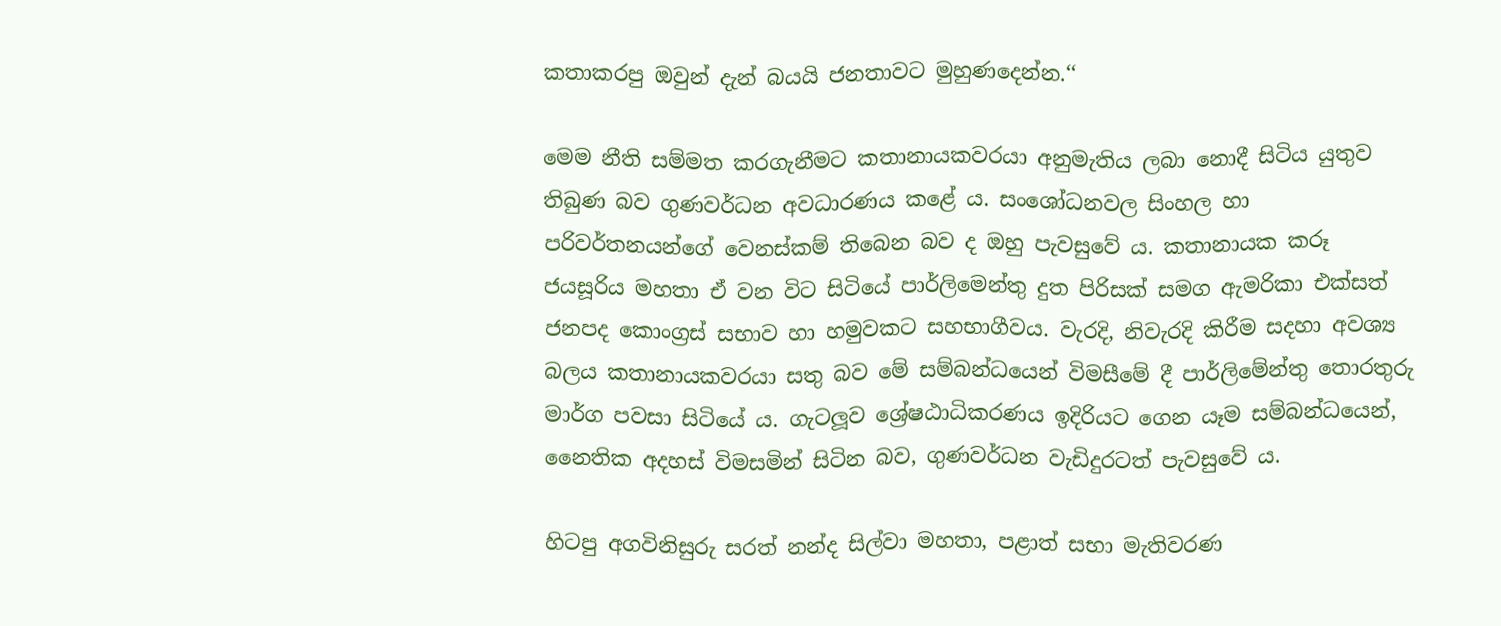කතාකරපු ඔවුන් දැන් බයයි ජනතාවට මුහුණදෙන්න.‘‘

මෙම නීති සම්මත කරගැනීමට කතානායකවරයා අනුමැතිය ලබා නොදී සිටිය යුතුව තිබුණ බව ගුණවර්ධන අවධාරණය කළේ ය. සංශෝධනවල සිංහල හා පරිවර්තනයන්ගේ වෙනස්කම් තිබෙන බව ද ඔහු පැවසුවේ ය. කතානායක කරූ ජයසූරිය මහතා ඒ වන විට සිටියේ පාර්ලිමෙන්තු දුත පිරිසක් සමග ඇමරිකා එක්සත් ජනපද කොංග්‍රස් සභාව හා හමුවකට සහභාගීවය. වැරදි, නිවැරදි කිරීම සදහා අවශ්‍ය බලය කතානායකවරයා සතු බව මේ සම්බන්ධයෙන් විමසීමේ දී පාර්ලිමේන්තු තොරතුරු මාර්ග පවසා සිටියේ ය. ගැටලූව ශ්‍රේෂඨාධිකරණය ඉදිරියට ගෙන යෑම සම්බන්ධයෙන්, නෛතික අදහස් විමසමින් සිටින බව, ගුණවර්ධන වැඩිදුරටත් පැවසුවේ ය.

හිටපු අගවිනිසුරු සරත් නන්ද සිල්වා මහතා, පළාත් සභා මැතිවරණ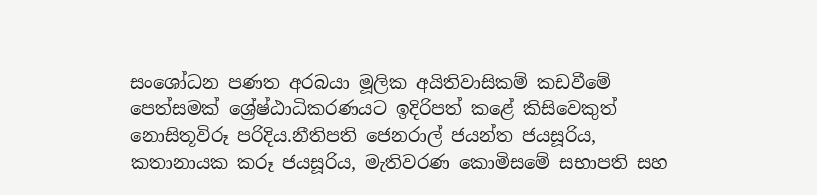සංශෝධන පණත අරබයා මූලික අයිතිවාසිකම් කඩවීමේ පෙත්සමක් ශ්‍රේෂ්ඨාධිකරණයට ඉදිරිපත් කළේ කිසිවෙකුත් නොසිතූවිරූ පරිදිය.නීතිපති ජෙනරාල් ජයන්ත ජයසූරිය, කතානායක කරූ ජයසූරිය, මැතිවරණ කොමිසමේ සභාපති සහ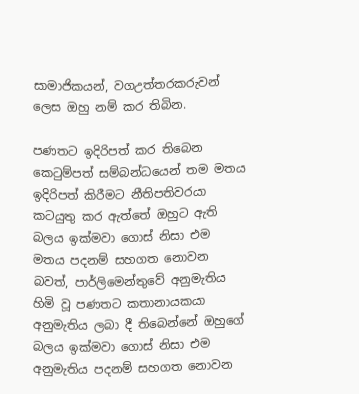සාමාජිකයන්, වගඋත්තරකරුවන් ලෙස ඔහු නම් කර තිබින.

පණතට ඉදිරිපත් කර තිබෙන කෙටුම්පත් සම්බන්ධයෙන් තම මතය ඉදිරිපත් කිරීමට නීතිපතිවරයා කටයුතු කර ඇත්තේ ඔහුට ඇති බලය ඉක්මවා ගොස් නිසා එම මතය පදනම් සහගත නොවන බවත්, පාර්ලිමෙන්තුවේ අනුමැතිය හිමි වූ පණතට කතානායකයා අනුමැතිය ලබා දී තිබෙන්නේ ඔහුගේ බලය ඉක්මවා ගොස් නිසා එම අනුමැතිය පදනම් සහගත නොවන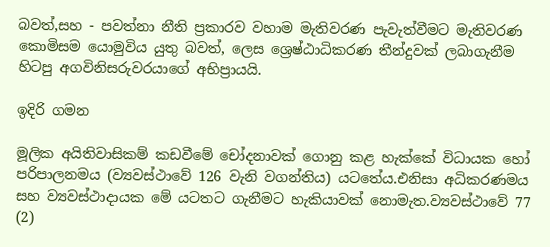බවත්,සහ - පවත්නා නීති ප්‍රකාරව වහාම මැතිවරණ පැවැත්වීමට මැතිවරණ කොමිසම යොමුවිය යුතු බවත්, ලෙස ශ්‍රෙෂ්ඨාධිකරණ තීන්දුවක් ලබාගැනීම හිටපු අගවිනිසරුවරයාගේ අභිප්‍රායයි.

ඉදිරි ගමන

මූලික අයිතිවාසිකම් කඩවීමේ චෝදනාවක් ගොනු කළ හැක්කේ විධායක හෝ පරිපාලනමය (ව්‍යවස්ථාවේ 126 වැනි වගන්තිය) යටතේය.එනිසා අධිකරණමය සහ ව්‍යවස්ථාදායක මේ යටතට ගැනීමට හැකියාවක් නොමැත.ව්‍යවස්ථාවේ 77 (2)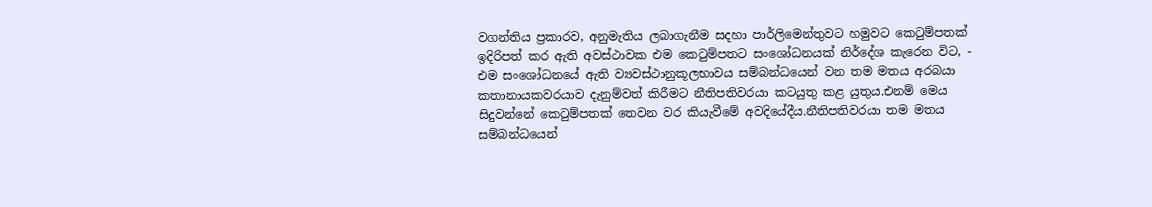වගන්තිය ප්‍රකාරව, අනුමැතිය ලබාගැනීම සදහා පාර්ලිමෙන්තුවට හමුවට කෙටුම්පතක් ඉදිරිපත් කර ඇති අවස්ථාවක එම කෙටුම්පතට සංශෝධනයක් නිර්දේශ කැරෙන විට, - එම සංශෝධනයේ ඇති ව්‍යවස්ථානුකූලභාවය සම්බන්ධයෙන් වන තම මතය අරබයා කතානායකවරයාව දැනුම්වත් කිරීමට නීතිපතිවරයා කටයුතු කළ යුතුය.එනම් මෙය සිදුවන්නේ කෙටුම්පතක් තෙවන වර කියැවීමේ අවදියේදීය.නීතිපතිවරයා තම මතය සම්බන්ධයෙන්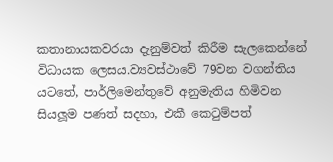කතානායකවරයා දැනුම්වත් කිරීම සැලකෙන්නේ විධායක ලෙසය.ව්‍යවස්ථාවේ 79වන වගන්තිය යටතේ, පාර්ලිමෙන්තුවේ අනුමැතිය හිමිවන සියලූම පණත් සදහා, එකී කෙටුම්පත්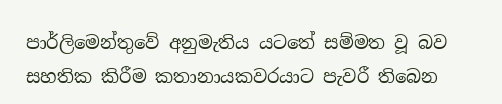පාර්ලිමෙන්තුවේ අනුමැතිය යටතේ සම්මත වූ බව සහතික කිරීම කතානායකවරයාට පැවරී තිබෙන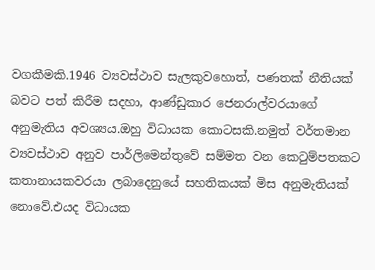වගකීමකි.1946 ව්‍යවස්ථාව සැලකුවහොත්, පණතක් නීතියක් බවට පත් කිරීම සදහා, ආණ්ඩුකාර ජෙනරාල්වරයාගේ අනුමැතිය අවශ්‍යය.ඔහු විධායක කොටසකි.නමුත් වර්තමාන ව්‍යවස්ථාව අනුව පාර්ලිමෙන්තුවේ සම්මත වන කෙටුම්පතකට කතානායකවරයා ලබාදෙනුයේ සහතිකයක් මිස අනුමැතියක් නොවේ.එයද විධායක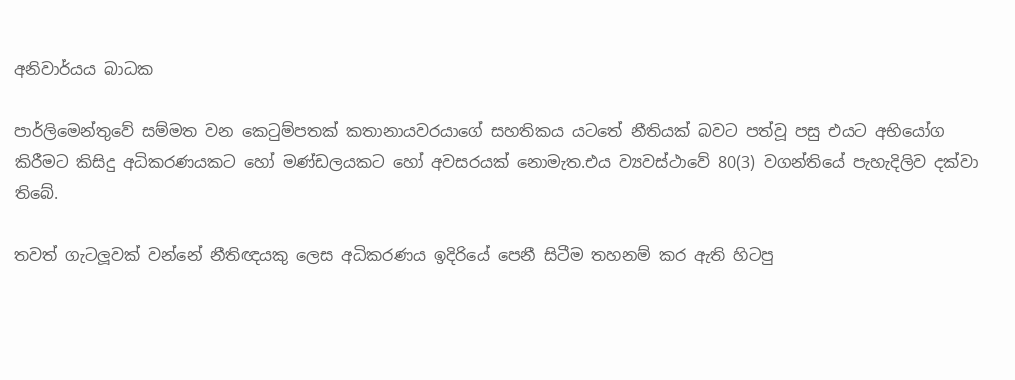අනිවාර්යය බාධක

පාර්ලිමෙන්තුවේ සම්මත වන කෙටුම්පතක් කතානායවරයාගේ සහතිකය යටතේ නීතියක් බවට පත්වූ පසු එයට අභියෝග කිරීමට කිසිදු අධිකරණයකට හෝ මණ්ඩලයකට හෝ අවසරයක් නොමැත.එය ව්‍යවස්ථාවේ 80(3) වගන්තියේ පැහැදිලිව දක්වා තිබේ.

තවත් ගැටලූවක් වන්නේ නීතිඥයකු ලෙස අධිකරණය ඉදිරියේ පෙනී සිටීම තහනම් කර ඇති හිටපු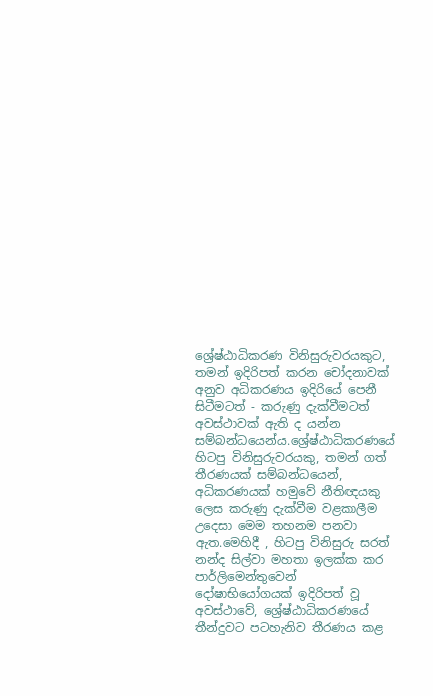ශ්‍රේෂ්ඨාධිකරණ විනිසුරුවරයකුට, තමන් ඉදිරිපත් කරන චෝදනාවක් අනුව අධිකරණය ඉදිරියේ පෙනී සිටීමටත් - කරුණු දැක්වීමටත් අවස්ථාවක් ඇති ද යන්න සම්බන්ධයෙන්ය.ශ්‍රේෂ්ඨාධිකරණයේ හිටපු විනිසුරුවරයකු, තමන් ගත් තීරණයක් සම්බන්ධයෙන්, අධිකරණයක් හමුවේ නීතිඥයකු ලෙස කරුණු දැක්වීම වළකාලීම උදෙසා මෙම තහනම පනවා ඇත.මෙහිදී , හිටපු විනිසුරු සරත් නන්ද සිල්වා මහතා ඉලක්ක කර පාර්ලිමෙන්තුවෙන් දෝෂාභියෝගයක් ඉදිරිපත් වූ අවස්ථාවේ, ශ්‍රේෂ්ඨාධිකරණයේ තීන්දුවට පටහැනිව තීරණය කළ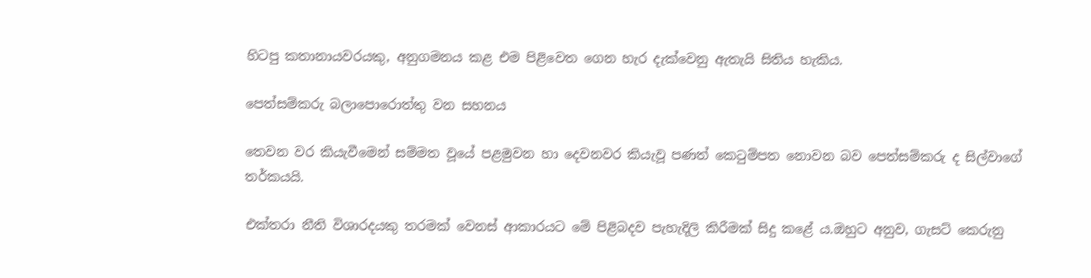හිටපු කතානායවරයකු, අනුගමනය කළ එම පිළිවෙත ගෙන හැර දැක්වෙනු ඇතැයි සිතිය හැකිය.

පෙත්සම්කරු බලාපොරොත්තු වන සහනය

තෙවන වර කියැවීමෙන් සම්මත වූයේ පළමුවන හා දෙවනවර කියැවූ පණත් කෙටුම්පත නොවන බව පෙත්සම්කරු ද සිල්වාගේ තර්කයයි.

එක්තරා නීති විශාරදයකු තරමක් වෙනස් ආකාරයට මේ පිළිබදව පැහැදිලි කිරීමක් සිදු කළේ ය.ඔහුට අනුව, ගැසට් කෙරුනු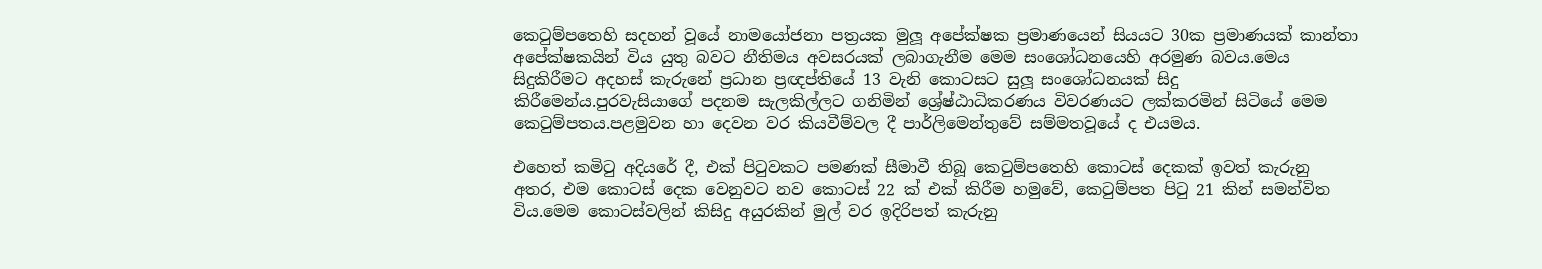කෙටුම්පතෙහි සදහන් වූයේ නාමයෝජනා පත්‍රයක මුලූ අපේක්ෂක ප්‍රමාණයෙන් සියයට 30ක ප්‍රමාණයක් කාන්තා අපේක්ෂකයින් විය යුතු බවට නීතිමය අවසරයක් ලබාගැනීම මෙම සංශෝධනයෙහි අරමුණ බවය.මෙය සිදුකිරීමට අදහස් කැරුනේ ප්‍රධාන ප්‍රඥප්තියේ 13 වැනි කොටසට සුලූ සංශෝධනයක් සිදු කිරීමෙන්ය.පුරවැසියාගේ පදනම සැලකිල්ලට ගනිමින් ශ්‍රේෂ්ඨාධිකරණය විවරණයට ලක්කරමින් සිටියේ මෙම කෙටුම්පතය.පළමුවන හා දෙවන වර කියවීම්වල දී පාර්ලිමෙන්තුවේ සම්මතවූයේ ද එයමය.

එහෙත් කමිටු අදියරේ දී, එක් පිටුවකට පමණක් සීමාවී තිබූ කෙටුම්පතෙහි කොටස් දෙකක් ඉවත් කැරුනු අතර, එම කොටස් දෙක වෙනුවට නව කොටස් 22 ක් එක් කිරීම හමුවේ, කෙටුම්පත පිටු 21 කින් සමන්විත විය.මෙම කොටස්වලින් කිසිදු අයුරකින් මුල් වර ඉදිරිපත් කැරුනු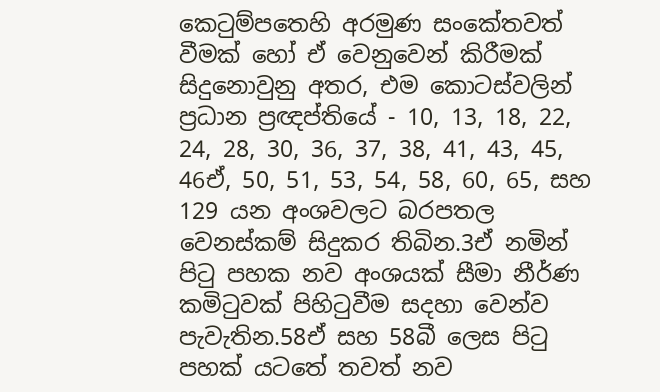කෙටුම්පතෙහි අරමුණ සංකේතවත් වීමක් හෝ ඒ වෙනුවෙන් කිරීමක් සිදුනොවුනු අතර, එම කොටස්වලින් ප්‍රධාන ප්‍රඥප්තියේ - 10, 13, 18, 22, 24, 28, 30, 36, 37, 38, 41, 43, 45, 46ඒ, 50, 51, 53, 54, 58, 60, 65, සහ 129 යන අංශවලට බරපතල වෙනස්කම් සිදුකර තිබින.3ඒ නමින් පිටු පහක නව අංශයක් සීමා නීර්ණ කමිටුවක් පිහිටුවීම සදහා වෙන්ව පැවැතින.58ඒ සහ 58බී ලෙස පිටු පහක් යටතේ තවත් නව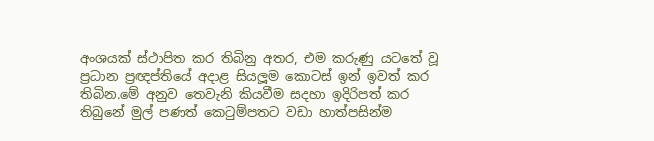අංශයක් ස්ථාපිත කර තිබිනු අතර, එම කරුණු යටතේ වූ ප්‍රධාන ප්‍රඥප්තියේ අදාළ සියලූම කොටස් ඉන් ඉවත් කර තිබින.මේ අනුව තෙවැනි කියවීම සදහා ඉදිරිපත් කර තිබුනේ මුල් පණත් කෙටුම්පතට වඩා හාත්පසින්ම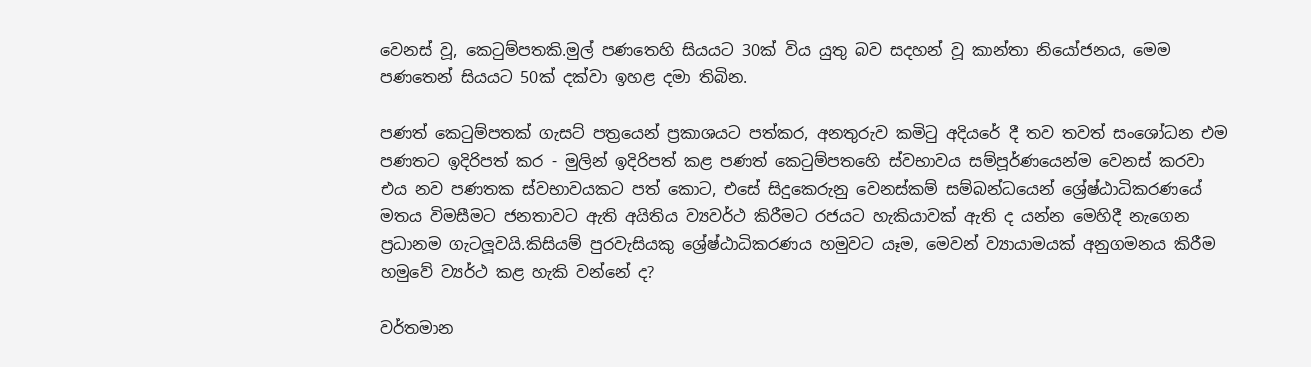වෙනස් වූ, කෙටුම්පතකි.මුල් පණතෙහි සියයට 30ක් විය යුතු බව සදහන් වූ කාන්තා නියෝජනය, මෙම පණතෙන් සියයට 50ක් දක්වා ඉහළ දමා තිබින.

පණත් කෙටුම්පතක් ගැසට් පත්‍රයෙන් ප්‍රකාශයට පත්කර, අනතුරුව කමිටු අදියරේ දී තව තවත් සංශෝධන එම පණතට ඉදිරිපත් කර - මුලින් ඉදිරිපත් කළ පණත් කෙටුම්පතහෙි ස්වභාවය සම්පූර්ණයෙන්ම වෙනස් කරවා එය නව පණතක ස්වභාවයකට පත් කොට, එසේ සිදුකෙරුනු වෙනස්කම් සම්බන්ධයෙන් ශ්‍රේෂ්ඨාධිකරණයේ මතය විමසීමට ජනතාවට ඇති අයිතිය ව්‍යවර්ථ කිරීමට රජයට හැකියාවක් ඇති ද යන්න මෙහිදී නැගෙන ප්‍රධානම ගැටලූවයි.කිසියම් පුරවැසියකු ශ්‍රේෂ්ඨාධිකරණය හමුවට යෑම, මෙවන් ව්‍යායාමයක් අනුගමනය කිරීම හමුවේ ව්‍යර්ථ කළ හැකි වන්නේ ද?

වර්තමාන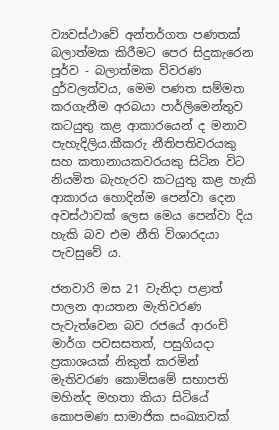ව්‍යවස්ථාවේ අන්තර්ගත පණතක් බලාත්මක කිරීමට පෙර සිදුකැරෙන පූර්ව - බලාත්මක විවරණ දුර්වලත්වය, මෙම පණත සම්මත කරගැනීම අරබයා පාර්ලිමෙන්තුව කටයුතු කළ ආකාරයෙන් ද මනාව පැහැදිලිය.කීකරු නීතිපතිවරයකු සහ කතානායකවරයකු සිටින විට නියමිත බැහැරව කටයුතු කළ හැකි ආකාරය හොදින්ම පෙන්වා දෙන අවස්ථාවක් ලෙස මෙය පෙන්වා දිය හැකි බව එම නීති විශාරදයා පැවසුවේ ය.

ජනවාරි මස 21 වැනිදා පළාත් පාලන ආයතන මැතිවරණ පැවැත්වෙන බව රජයේ ආරංචි මාර්ග පවසසතත්, පසුගියදා ප්‍රකාශයක් නිකුත් කරමින් මැතිවරණ කොමිසමේ සභාපති මහින්ද මහතා කියා සිටියේ කොපමණ සාමාජික සංඛ්‍යාවක්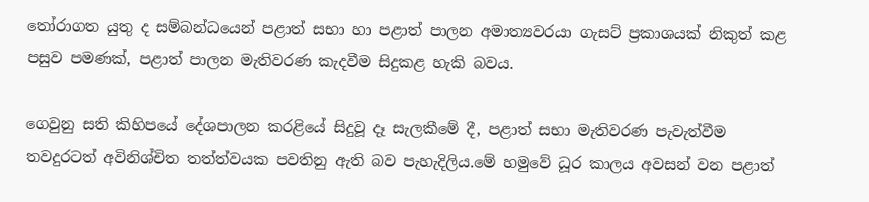තෝරාගත යුතු ද සම්බන්ධයෙන් පළාත් සභා හා පළාත් පාලන අමාත්‍යවරයා ගැසට් ප්‍රකාශයක් නිකුත් කළ පසුව පමණක්, පළාත් පාලන මැතිවරණ කැදවීම සිදුකළ හැකි බවය.

ගෙවුනු සති කිහිපයේ දේශපාලන කරළියේ සිදුවූ දෑ සැලකීමේ දී, පළාත් සභා මැතිවරණ පැවැත්වීම තවදුරටත් අවිනිශ්චිත තත්ත්වයක පවතිනු ඇති බව පැහැදිලිය.මේ හමුවේ ධූර කාලය අවසන් වන පළාත්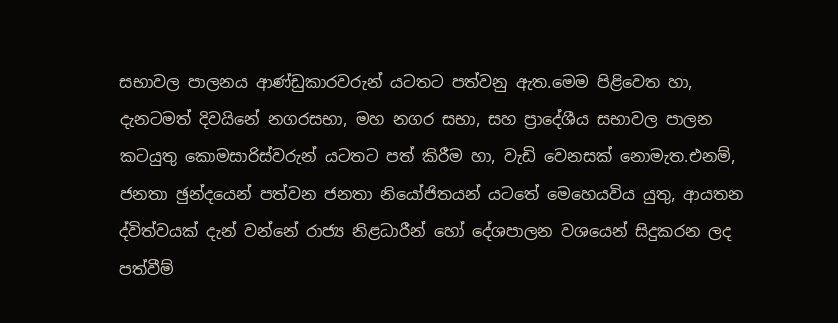සභාවල පාලනය ආණ්ඩුකාරවරුන් යටතට පත්වනු ඇත.මෙම පිළිවෙත හා, දැනටමත් දිවයිනේ නගරසභා, මහ නගර සභා, සහ ප්‍රාදේශීය සභාවල පාලන කටයුතු කොමසාරිස්වරුන් යටතට පත් කිරීම හා, වැඩි වෙනසක් නොමැත.එනම්, ජනතා ඡුන්දයෙන් පත්වන ජනතා නියෝජිතයන් යටතේ මෙහෙයවිය යුතු, ආයතන ද්විත්වයක් දැන් වන්නේ රාජ්‍ය නිළධාරීන් හෝ දේශපාලන වශයෙන් සිදුකරන ලද පත්වීම්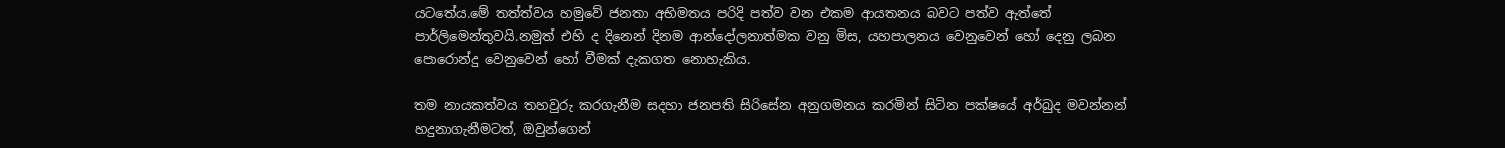යටතේය.මේ තත්ත්වය හමුවේ ජනතා අභිමතය පරිදි පත්ව වන එකම ආයතනය බවට පත්ව ඇත්තේ පාර්ලිමෙන්තුවයි.නමුත් එහි ද දිනෙන් දිනම ආන්දෝලනාත්මක වනු මිස, යහපාලනය වෙනුවෙන් හෝ දෙනු ලබන පොරොන්දු වෙනුවෙන් හෝ වීමක් දැකගත නොහැකිය.

තම නායකත්වය තහවුරු කරගැනීම සදහා ජනපති සිරිසේන අනුගමනය කරමින් සිටින පක්ෂයේ අර්බුද මවන්නන් හදුනාගැනීමටත්, ඔවුන්ගෙන්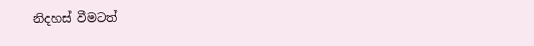නිදහස් වීමටත්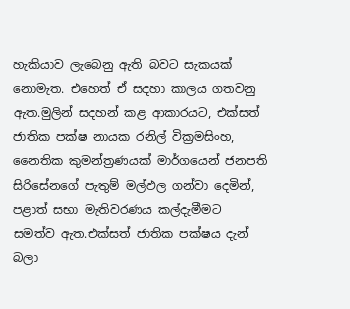හැකියාව ලැබෙනු ඇති බවට සැකයක් නොමැත. එහෙත් ඒ සදහා කාලය ගතවනු ඇත.මුලින් සදහන් කළ ආකාරයට, එක්සත් ජාතික පක්ෂ නායක රනිල් වික්‍රමසිංහ, නෛතික කුමන්ත්‍රණයක් මාර්ගයෙන් ජනපති සිරිසේනගේ පැතුම් මල්ඵල ගන්වා දෙමින්, පළාත් සභා මැතිවරණය කල්දැමීමට සමත්ව ඇත.එක්සත් ජාතික පක්ෂය දැන් බලා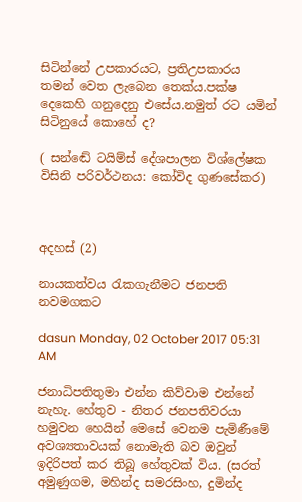සිටින්නේ උපකාරයට, ප්‍රතිඋපකාරය තමන් වෙත ලැබෙන තෙක්ය.පක්ෂ දෙකෙහි ගනුදෙනු එසේය.නමුත් රට යමින් සිටිනුයේ කොහේ ද?

( සන්ඬේ ටයිම්ස් දේශපාලන විශ්ලේෂක විසිනි පරිවර්ථනය: කෝවිද ගුණසේකර)



අදහස් (2)

නායකත්වය රැකගැනීමට ජනපති නවමගකට

dasun Monday, 02 October 2017 05:31 AM

ජනාධිපතිතුමා එන්න කිව්වාම එන්නේ නැහැ. හේතුව - නිතර ජනපතිවරයා හමුවන හෙයින් මෙසේ වෙනම පැමිණීමේ අවශ්‍යතාවයක් නොමැති බව ඔවුන් ඉදිරිපත් කර තිබූ හේතුවක් විය. (සරත් අමුණුගම, මහින්ද සමරසිංහ, දුමින්ද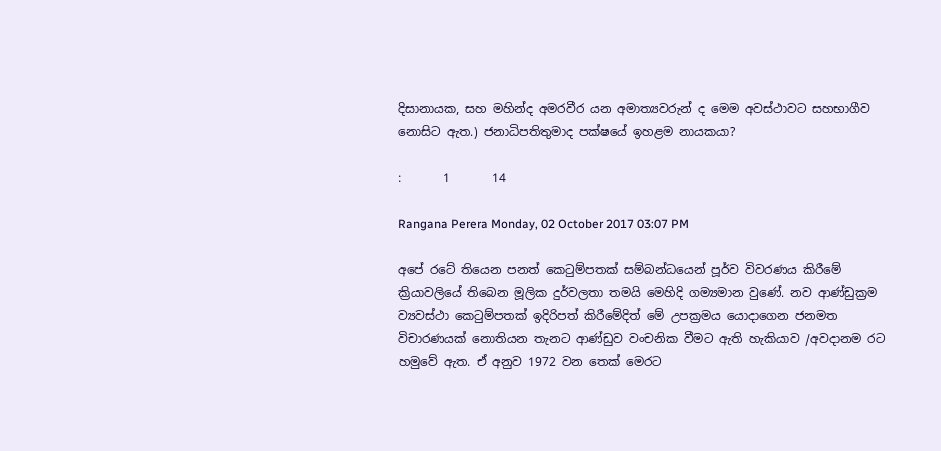දිසානායක, සහ මහින්ද අමරවීර යන අමාත්‍යවරුන් ද මෙම අවස්ථාවට සහභාගීව නොසිට ඇත.) ජනාධිපතිතුමාද පක්ෂයේ ඉහළම නායකයා?

:       1       14

Rangana Perera Monday, 02 October 2017 03:07 PM

අපේ රටේ තියෙන පනත් කෙටුම්පතක් සම්බන්ධයෙන් පූර්ව විවරණය කිරීමේ ක්‍රියාවලියේ තිබෙන මූලික දුර්වලතා තමයි මෙහිදි ගම්‍යමාන වුණේ. නව ආණ්ඩුක්‍රම ව්‍යවස්ථා කෙටුම්පතක් ඉදිරිපත් කිරීමේදිත් මේ උපක්‍රමය යොදාගෙන ජනමත විචාරණයක් නොතියන තැනට ආණ්ඩුව වංචනික වීමට ඇති හැකියාව /අවදානම රට හමුවේ ඇත. ඒ අනුව 1972 වන තෙක් මෙරට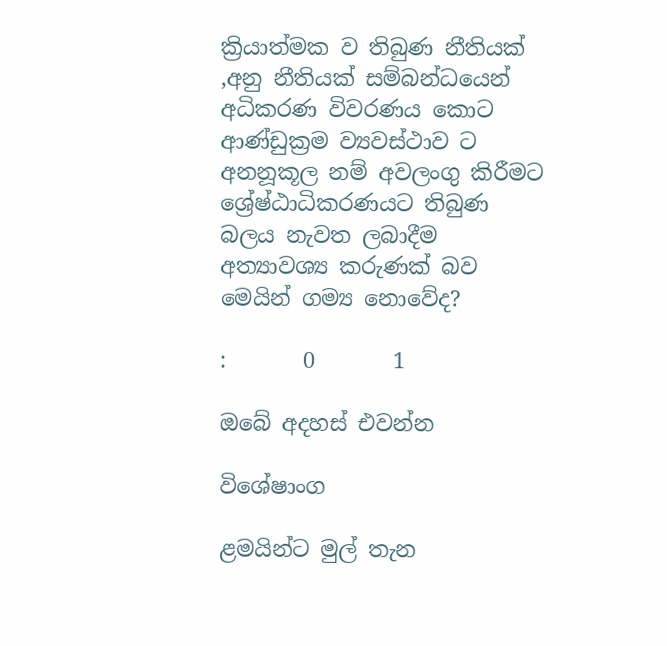ක්‍රියාත්මක ව තිබුණ නීතියක් ,අනු නීතියක් සම්බන්ධයෙන් අධිකරණ විවරණය කොට ආණ්ඩුක්‍රම ව්‍යවස්ථාව ට අනනූකූල නම් අවලංගු කිරීමට ශ්‍රේෂ්ඨාධිකරණයට තිබුණ බලය නැවත ලබාදීම අත්‍යාවශ්‍ය කරුණක් බව මෙයින් ගම්‍ය නොවේද?

:       0       1

ඔබේ අදහස් එවන්න

විශේෂාංග

ළමයින්ට මුල් තැන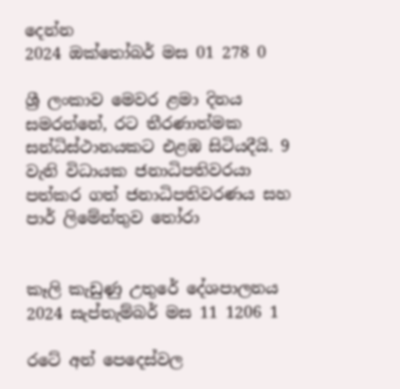දෙන්න
2024 ඔක්තෝබර් මස 01 278 0

ශ්‍රී ලංකාව මෙවර ළමා දිනය සමරන්නේ, රට තීරණාත්මක සන්ධිස්ථානයකට එළඹ සිටියදීයි. 9 වැනි විධායක ජනාධිපතිවරයා පත්කර ගත් ජනාධිපතිවරණය සහ පාර් ලිමේන්තුව තෝරා


කෑලි කැඩුණු උතුරේ දේශපාලනය
2024 සැප්තැම්බර් මස 11 1206 1

රටේ අන් පෙදෙස්වල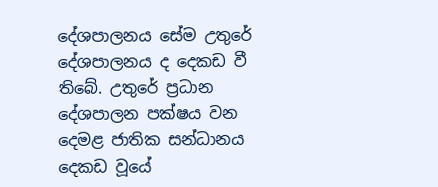දේශපාලනය සේම උතුරේ දේශපාලනය ද දෙකඩ වී තිබේ. උතුරේ ප්‍රධාන දේශපාලන පක්ෂය වන දෙමළ ජාතික සන්ධානය දෙකඩ වූයේ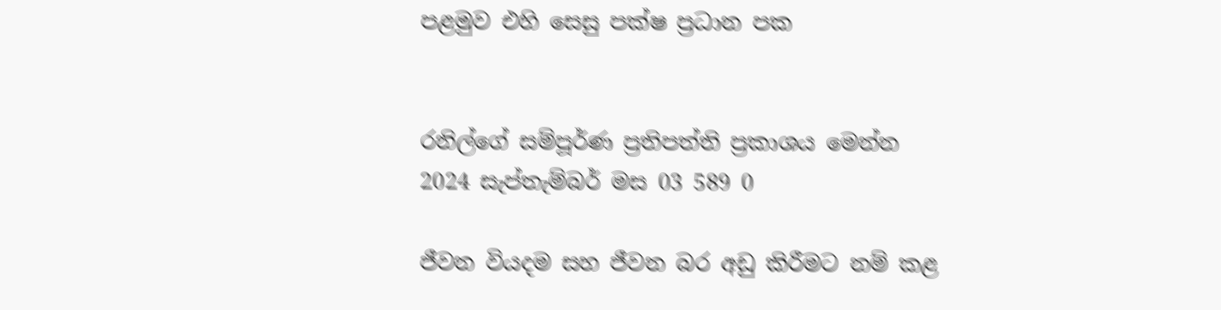පළමුව එහි සෙසු පක්ෂ ප්‍රධාන පක


රනිල්ගේ සම්පූර්ණ ප්‍රතිපත්ති ප්‍රකාශය මෙන්න
2024 සැප්තැම්බර් මස 03 589 0

ජීවන වියදම සහ ජීවන බර අඩු කිරීමට නම් කළ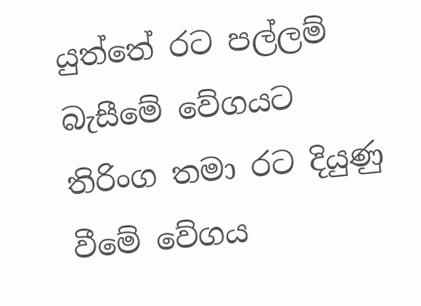යුත්තේ රට පල්ලම් බැසීමේ වේගයට තිරිංග තමා රට දියුණු වීමේ වේගය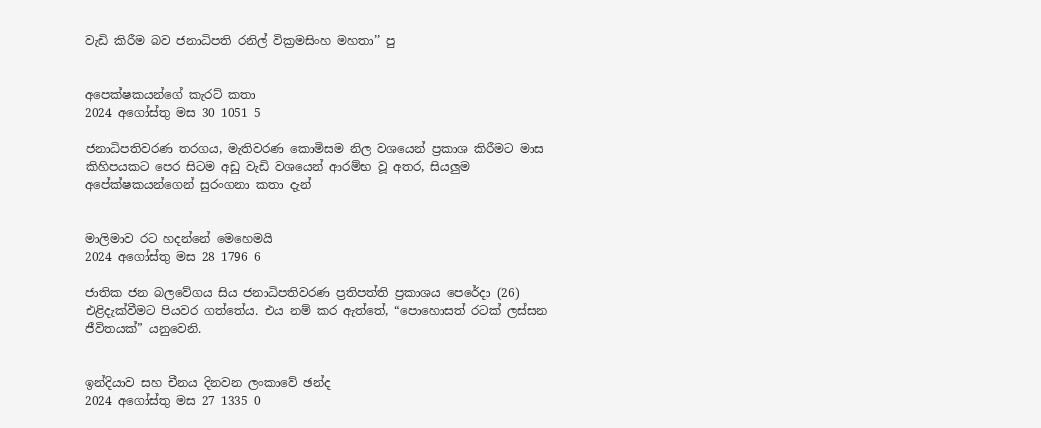වැඩි කිරීම බව ජනාධිපති රනිල් වික්‍රමසිංහ මහතා’’ පු


අපෙක්ෂකයන්ගේ කැරට් කතා
2024 අගෝස්තු මස 30 1051 5

ජනාධිපතිවරණ තරගය, මැතිවරණ කොමිසම නිල වශයෙන් ප්‍රකාශ කිරීමට මාස කිහිපයකට පෙර සිටම අඩු වැඩි වශයෙන් ආරම්භ වූ අතර, සියලුම අපේක්ෂකයන්ගෙන් සුරංගනා කතා දැන්


මාලිමාව රට හදන්නේ මෙහෙමයි
2024 අගෝස්තු මස 28 1796 6

ජාතික ජන බලවේගය සිය ජනාධිපතිවරණ ප්‍රතිපත්ති ප්‍රකාශය පෙරේදා (26) එළිදැක්වීමට පියවර ගත්තේය. එය නම් කර ඇත්තේ, “පොහොසත් රටක් ලස්සන ජීවිතයක්” යනුවෙනි.


ඉන්දියාව සහ චීනය දිනවන ලංකාවේ ඡන්ද
2024 අගෝස්තු මස 27 1335 0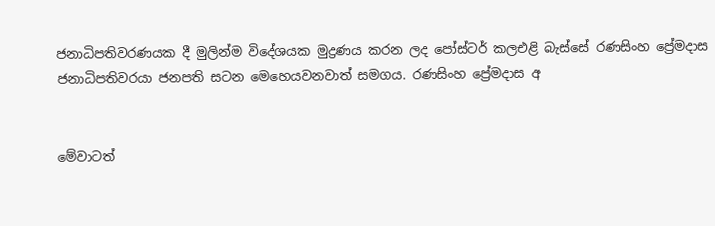ජනාධිපතිවරණයක දී මුලින්ම විදේශයක මුද්‍රණය කරන ලද පෝස්ටර් කලඑළි බැස්සේ රණසිංහ ප්‍රේමදාස ජනාධිපතිවරයා ජනපති සටන මෙහෙයවනවාත් සමගය. රණසිංහ ප්‍රේමදාස අ


මේවාටත්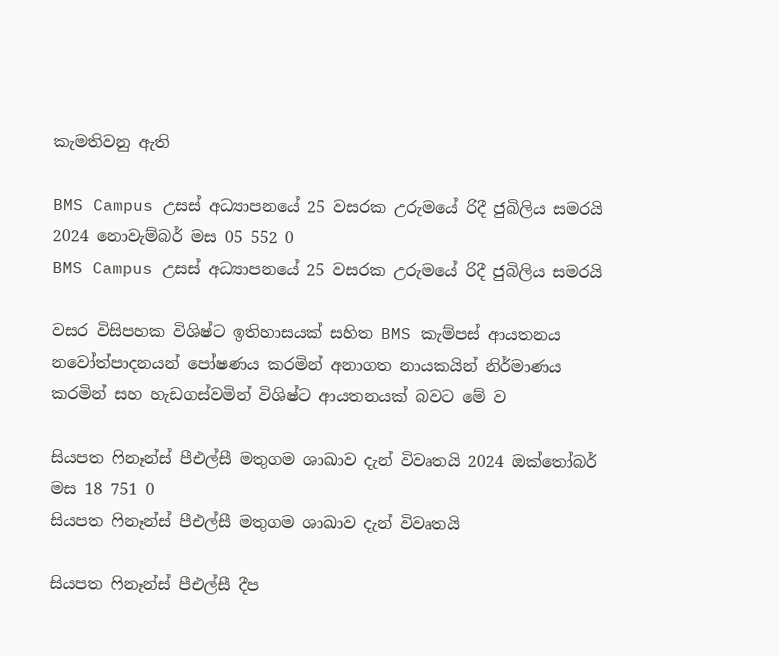කැමතිවනු ඇති

BMS Campus උසස් අධ්‍යාපනයේ 25 වසරක උරුමයේ රිදී ජුබිලිය සමරයි 2024 නොවැම්බර් මස 05 552 0
BMS Campus උසස් අධ්‍යාපනයේ 25 වසරක උරුමයේ රිදී ජුබිලිය සමරයි

වසර විසිපහක විශිෂ්ට ඉතිහාසයක් සහිත BMS කැම්පස් ආයතනය නවෝත්පාදනයන් පෝෂණය කරමින් අනාගත නායකයින් නිර්මාණය කරමින් සහ හැඩගස්වමින් විශිෂ්ට ආයතනයක් බවට මේ ව

සියපත ෆිනෑන්ස් පීඑල්සී මතුගම ශාඛාව දැන් විවෘතයි 2024 ඔක්තෝබර් මස 18 751 0
සියපත ෆිනෑන්ස් පීඑල්සී මතුගම ශාඛාව දැන් විවෘතයි

සියපත ෆිනෑන්ස් පීඑල්සී දීප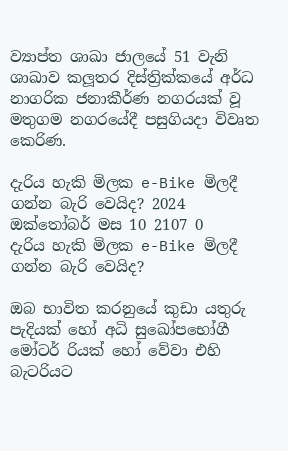ව්‍යාප්ත ශාඛා ජාලයේ 51 වැනි ශාඛාව කලූතර දිස්ත්‍රික්කයේ අර්ධ නාගරික ජනාකීර්ණ නගරයක් වූ මතුගම නගරයේදී පසුගියදා විවෘත කෙරිණ.

දැරිය හැකි මිලක e-Bike මිලදී ගන්න බැරි වෙයිද? 2024 ඔක්තෝබර් මස 10 2107 0
දැරිය හැකි මිලක e-Bike මිලදී ගන්න බැරි වෙයිද?

ඔබ භාවිත කරනුයේ කුඩා යතුරු පැදියක් හෝ අධි සුඛෝපභෝගී මෝටර් රියක් හෝ වේවා එහි බැටරියට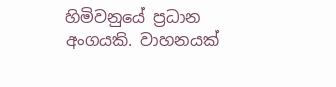හිමිවනුයේ ප්‍රධාන අංගයකි. වාහනයක්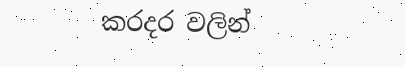කරදර වලින්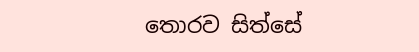තොරව සිත්සේ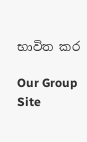භාවිත කර

Our Group Site